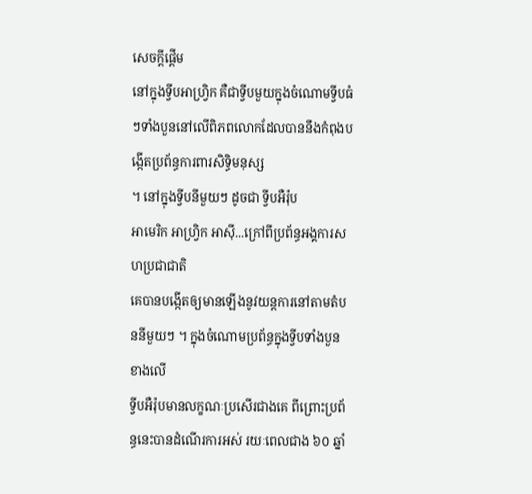សេចក្តីផ្តើម
នៅក្នុងទ្វីបអាហ្រ្វិក គឺជាទី្វបមួយក្នុងចំណោមទី្វបធំៗទាំងបួននៅលើពិភពលោកដែលបាននឹងកំពុងបង្កើតប្រព័ន្ធការពារសិទ្ធិមនុស្ស
។ នៅក្នុងទ្វីបនីមួយៗ ដូចជា ទ្វីបអឺរ៉ុប
អាមេរិក អាហ្វ្រិក អាស៊ី...ក្រៅពីប្រព័ន្ធអង្គការសហប្រជាជាតិ
គេបានបង្កើតឲ្យមានឡើងនូវយន្តការនៅតាមតំបននីមួយៗ ។ ក្នុងចំណោមប្រព័ន្ធក្នុងទ្វីបទាំងបួនខាងលើ
ទ្វីបអឺរ៉ុបមានលក្ខណៈប្រសើរជាងគេ ពីព្រោះប្រព័ន្ធនេះបានដំណើរការអស់ រយៈពេលជាង ៦០ ឆ្នាំ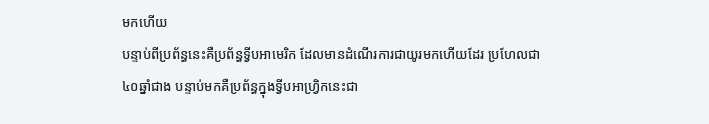មកហើយ
បន្ទាប់ពីប្រព័ន្ធនេះគឺប្រព័ន្ធទ្វីបអាមេរិក ដែលមានដំណើរការជាយូរមកហើយដែរ ប្រហែលជា
៤០ឆ្នាំជាង បន្ទាប់មកគឺប្រព័ន្ធក្នុងទ្វីបអាហ្រ្វិកនេះជា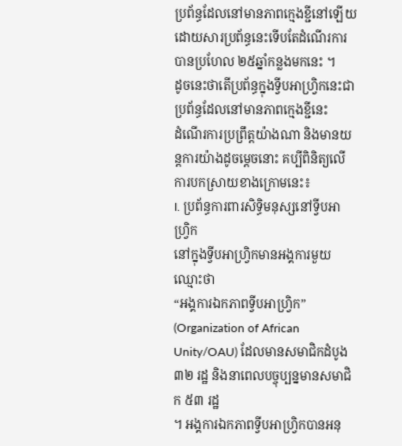ប្រព័ន្ធដែលនៅមានភាពក្មេងខ្ជីនៅឡើយ
ដោយសារប្រព័ន្ធនេះទើបតែដំណើរការបានប្រហែល ២៥ឆ្នាំកន្លងមកនេះ ។
ដូចនេះថាតើប្រព័ន្ធក្នុងទ្វីបអាហ្រ្វិកនេះជាប្រព័ន្ធដែលនៅមានភាពក្មេងខ្ជីនេះ
ដំណើរការប្រព្រឹត្តយ៉ាងណា និងមានយន្តការយ៉ាងដូចម្តេចនោះ គប្បីពិនិត្យលើការបកស្រាយខាងក្រោមនេះ៖
I. ប្រព័ន្ធការពារសិទ្ធិមនុស្សនៅទ្វីបអាហ្រ្វិក
នៅក្នុងទ្វីបអាហ្រ្វិកមានអង្គការមួយឈ្មោះថា
“អង្គការឯកភាពទ្វីបអាហ្រ្វិក” (Organization of African Unity/OAU) ដែលមានសមាជិកដំបូង ៣២ រដ្ឋ និងនាពេលបច្ចុប្បន្នមានសមាជិក ៥៣ រដ្ឋ
។ អង្គការឯកភាពទ្វីបអាហ្រ្វិកបានអនុ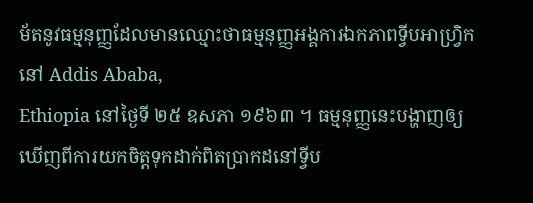ម័តនូវធម្មនុញ្ញដែលមានឈ្មោះថាធម្មនុញ្ញអង្គការឯកភាពទ្វីបអាហ្រ្វិក
នៅ Addis Ababa,
Ethiopia នៅថ្ងៃទី ២៥ ឧសភា ១៩៦៣ ។ ធម្មនុញ្ញនេះបង្ហាញឲ្យឃើញពីការយកចិត្តទុកដាក់ពិតប្រាកដនៅទ្វីប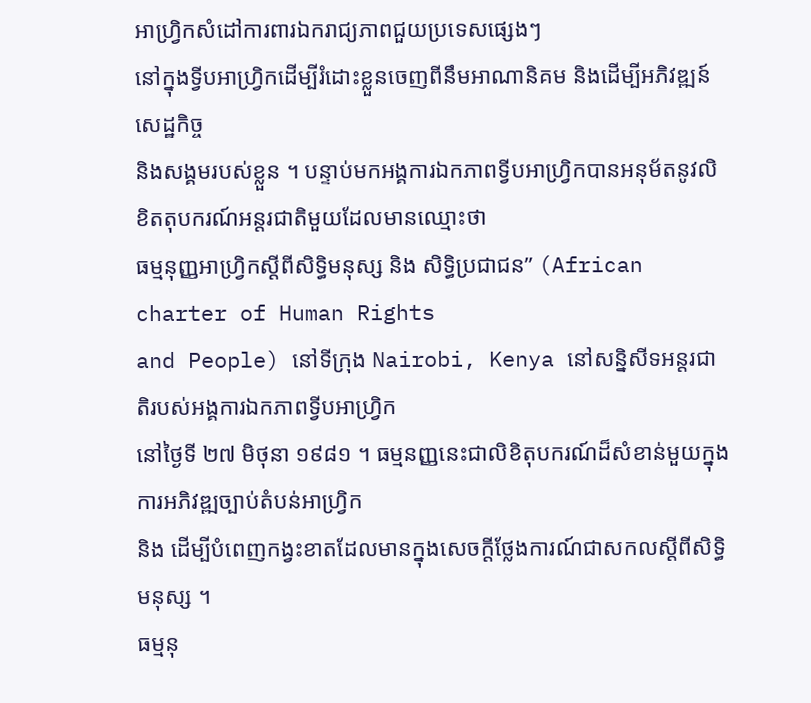អាហ្រ្វិកសំដៅការពារឯករាជ្យភាពជួយប្រទេសផ្សេងៗ
នៅក្នុងទ្វីបអាហ្រ្វិកដើម្បីរំដោះខ្លួនចេញពីនឹមអាណានិគម និងដើម្បីអភិវឌ្ឍន៍សេដ្ឋកិច្ច
និងសង្គមរបស់ខ្លួន ។ បន្ទាប់មកអង្គការឯកភាពទ្វីបអាហ្រ្វិកបានអនុម័តនូវលិខិតតុបករណ៍អន្តរជាតិមួយដែលមានឈ្មោះថា
ធម្មនុញ្ញអាហ្រ្វិកស្តីពីសិទ្ធិមនុស្ស និង សិទ្ធិប្រជាជន” (African charter of Human Rights
and People) នៅទីក្រុង Nairobi, Kenya នៅសន្និសីទអន្តរជាតិរបស់អង្គការឯកភាពទ្វីបអាហ្រ្វិក
នៅថ្ងៃទី ២៧ មិថុនា ១៩៨១ ។ ធម្មនញ្ញនេះជាលិខិតុបករណ៍ដ៏សំខាន់មួយក្នុងការអភិវឌ្ឍច្បាប់តំបន់អាហ្រ្វិក
និង ដើម្បីបំពេញកង្វះខាតដែលមានក្នុងសេចក្តីថ្លែងការណ៍ជាសកលស្តីពីសិទ្ធិមនុស្ស ។
ធម្មនុ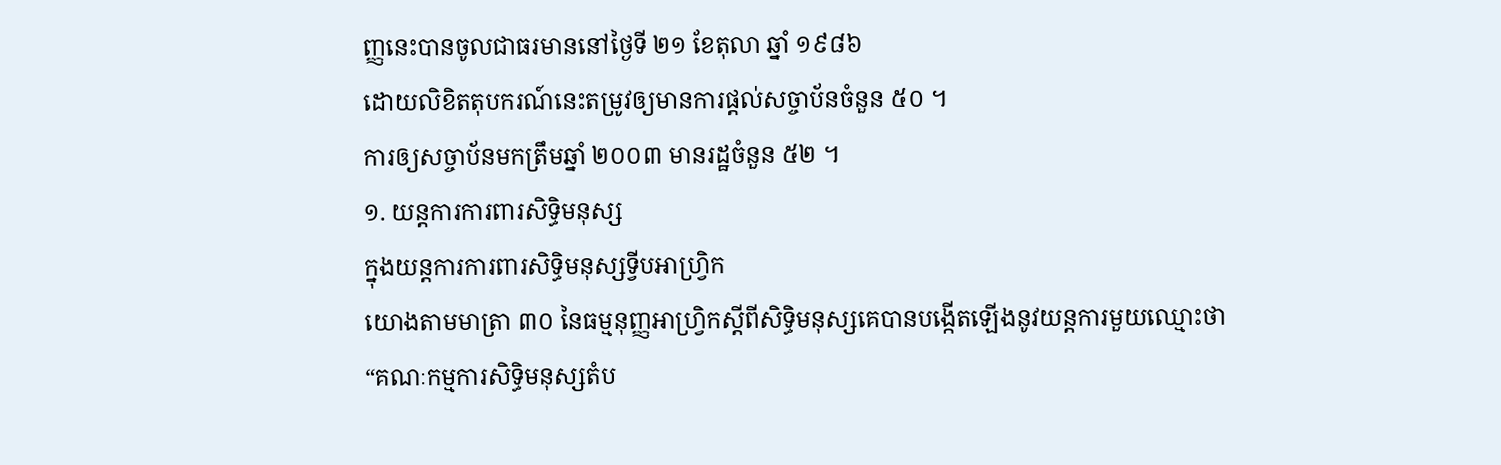ញ្ញនេះបានចូលជាធរមាននៅថ្ងៃទី ២១ ខែតុលា ឆ្នាំ ១៩៨៦
ដោយលិខិតតុបករណ៍នេះតម្រូវឲ្យមានការផ្តល់សច្ចាប័នចំនួន ៥០ ។
ការឲ្យសច្ចាប័នមកត្រឹមឆ្នាំ ២០០៣ មានរដ្ឋចំនួន ៥២ ។
១. យន្តការការពារសិទ្ធិមនុស្ស
ក្នុងយន្តការការពារសិទ្ធិមនុស្សទ្វីបអាហ្រ្វិក
យោងតាមមាត្រា ៣០ នៃធម្មនុញ្ញអាហ្រ្វិកស្តីពីសិទ្ធិមនុស្សគេបានបង្កើតឡើងនូវយន្តការមួយឈ្មោះថា
“គណៈកម្មការសិទ្ធិមនុស្សតំប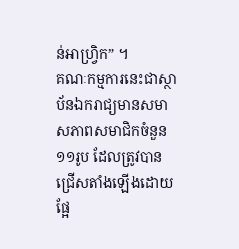ន់អាហ្រ្វិក” ។
គណៈកម្មការនេះជាស្ថាប័នឯករាជ្យមានសមាសភាពសមាជិកចំនួន ១១រូប ដែលត្រូវបានជ្រើសតាំងឡើងដោយផ្អែ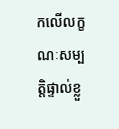កលើលក្ខណៈសម្បត្តិផ្ទាល់ខ្លួ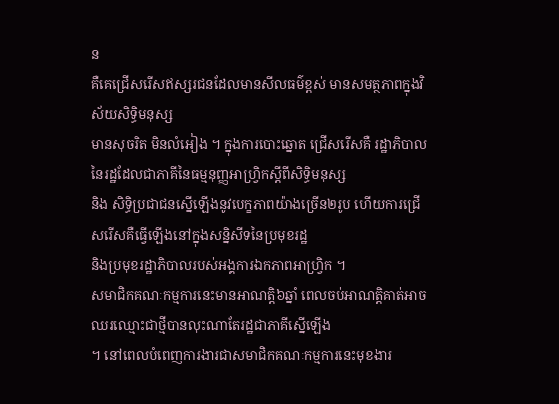ន
គឺគេជ្រើសរើសឥស្សរជនដែលមានសីលធម៌ខ្ពស់ មានសមត្ថភាពក្នុងវិស័យសិទ្ធិមនុស្ស
មានសុចរិត មិនលំអៀង ។ ក្នុងការបោះឆ្នោត ជ្រើសរើសគឺ រដ្ឋាភិបាលនៃរដ្ឋដែលជាភាគីនៃធម្មនុញ្ញអាហ្រ្វិកស្តីពីសិទ្ធិមនុស្ស
និង សិទ្ធិប្រជាជនស្នើឡើងនូវបេក្ខភាពយ៉ាងច្រើន២រូប ហើយការជ្រើសរើសគឺធ្វើឡើងនៅក្នុងសន្និសីទនៃប្រមុខរដ្ឋ
និងប្រមុខរដ្ឋាភិបាលរបស់អង្គការឯកភាពអាហ្រ្វិក ។
សមាជិកគណៈកម្មការនេះមានអាណត្តិ៦ឆ្នាំ ពេលចប់អាណត្តិគាត់អាចឈរឈ្មោះជាថ្មីបានលុះណាតែរដ្ឋជាភាគីស្នើឡើង
។ នៅពេលបំពេញការងារជាសមាជិកគណៈកម្មការនេះមុខងារ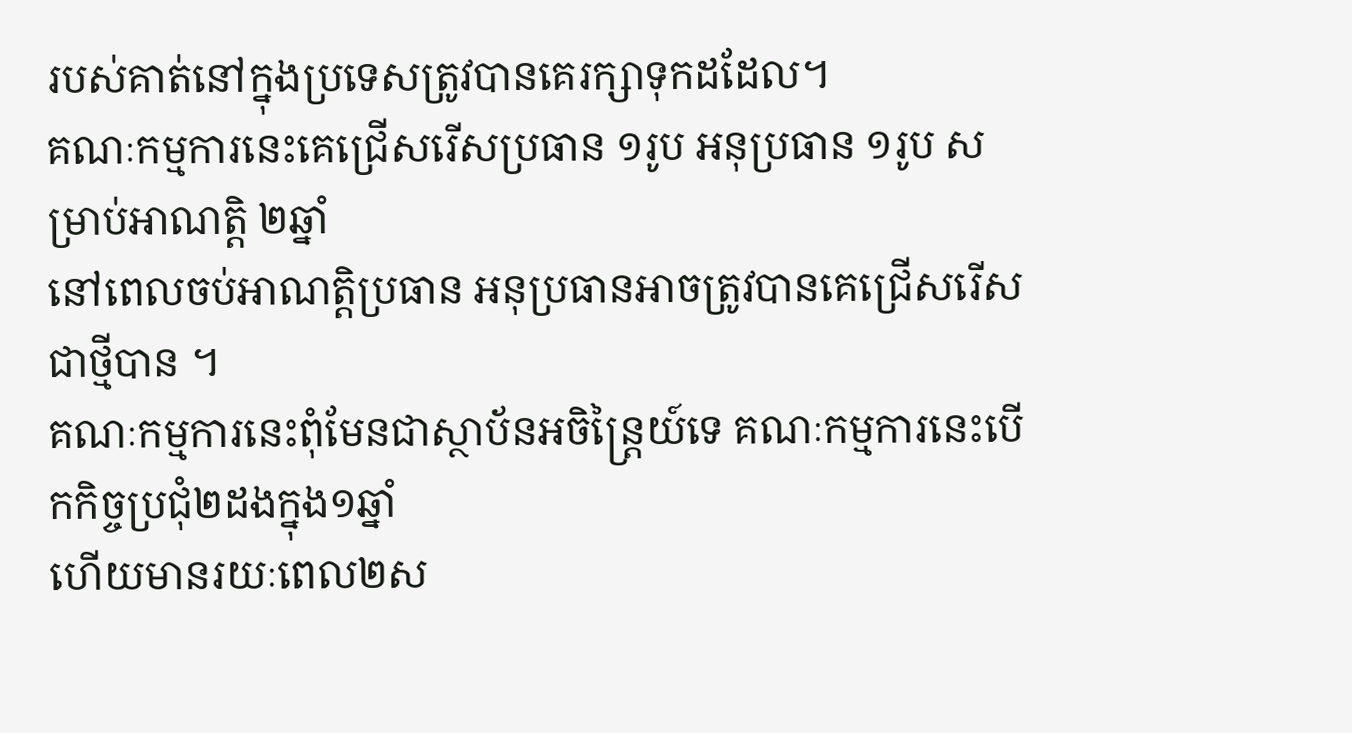របស់គាត់នៅក្នុងប្រទេសត្រូវបានគេរក្សាទុកដដែល។
គណៈកម្មការនេះគេជ្រើសរើសប្រធាន ១រូប អនុប្រធាន ១រូប សម្រាប់អាណត្តិ ២ឆ្នាំ
នៅពេលចប់អាណត្តិប្រធាន អនុប្រធានអាចត្រូវបានគេជ្រើសរើសជាថ្មីបាន ។
គណៈកម្មការនេះពុំមែនជាស្ថាប័នអចិន្រ្តៃយ៍ទេ គណៈកម្មការនេះបើកកិច្ចប្រជុំ២ដងក្នុង១ឆ្នាំ
ហើយមានរយៈពេល២ស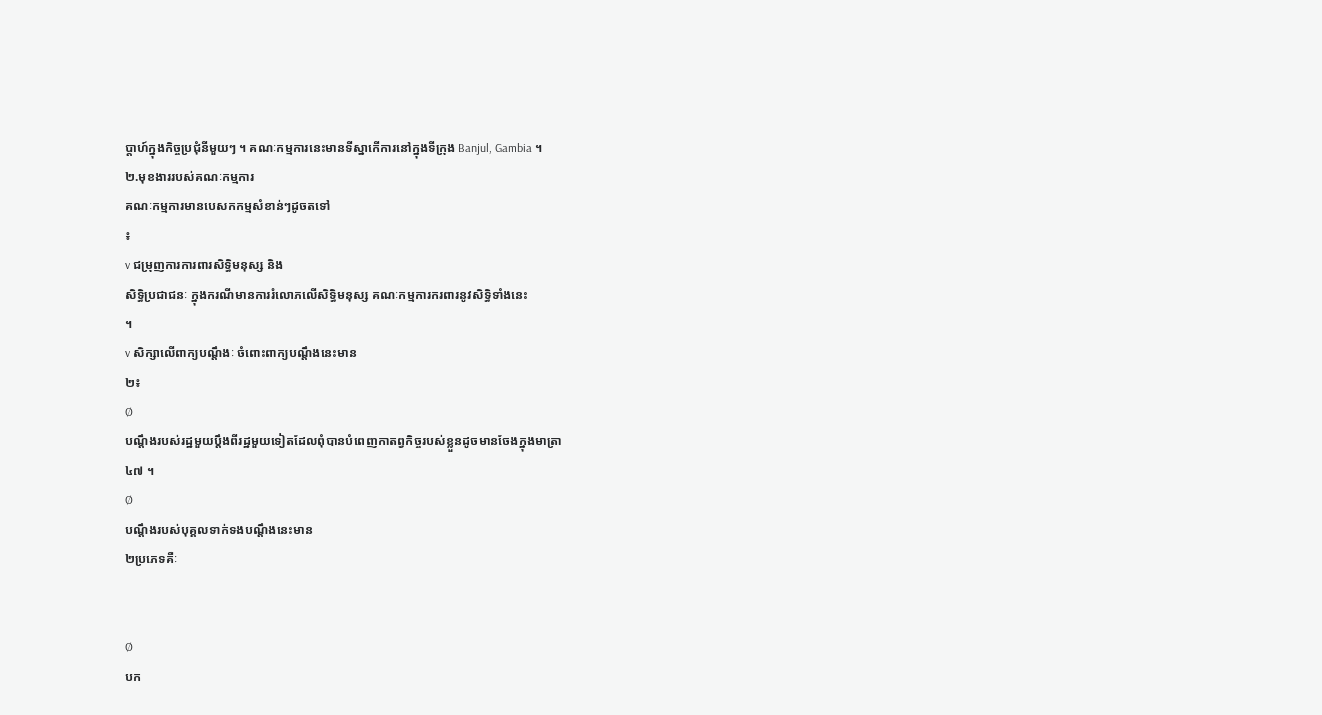ប្តាហ៍ក្នុងកិច្ចប្រជុំនីមួយៗ ។ គណៈកម្មការនេះមានទីស្នាកើការនៅក្នុងទីក្រុង Banjul, Gambia ។
២.មុខងាររបស់គណៈកម្មការ
គណៈកម្មការមានបេសកកម្មសំខាន់ៗដូចតទៅ
៖
v ជម្រុញការការពារសិទ្ធិមនុស្ស និង
សិទ្ធិប្រជាជនៈ ក្នុងករណីមានការរំលោភលើសិទ្ធិមនុស្ស គណៈកម្មការករពារនូវសិទ្ធិទាំងនេះ
។
v សិក្សាលើពាក្យបណ្តឹងៈ ចំពោះពាក្យបណ្តឹងនេះមាន
២៖
Ø
បណ្តឹងរបស់រដ្ឋមួយប្តឹងពីរដ្ឋមួយទៀតដែលពុំបានបំពេញកាតព្វកិច្ចរបស់ខ្លួនដូចមានចែងក្នុងមាត្រា
៤៧ ។
Ø
បណ្តឹងរបស់បុគ្គលទាក់ទងបណ្តឹងនេះមាន
២ប្រភេទគឺៈ


Ø
បក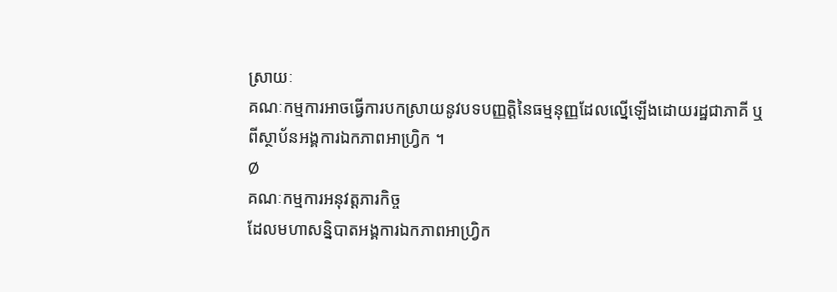ស្រាយៈ
គណៈកម្មការអាចធ្វើការបកស្រាយនូវបទបញ្ញត្តិនៃធម្មនុញ្ញដែលល្នើឡើងដោយរដ្ឋជាភាគី ឬ
ពីស្ថាប័នអង្គការឯកភាពអាហ្រ្វិក ។
Ø
គណៈកម្មការអនុវត្តភារកិច្ច
ដែលមហាសន្និបាតអង្គការឯកភាពអាហ្រ្វិក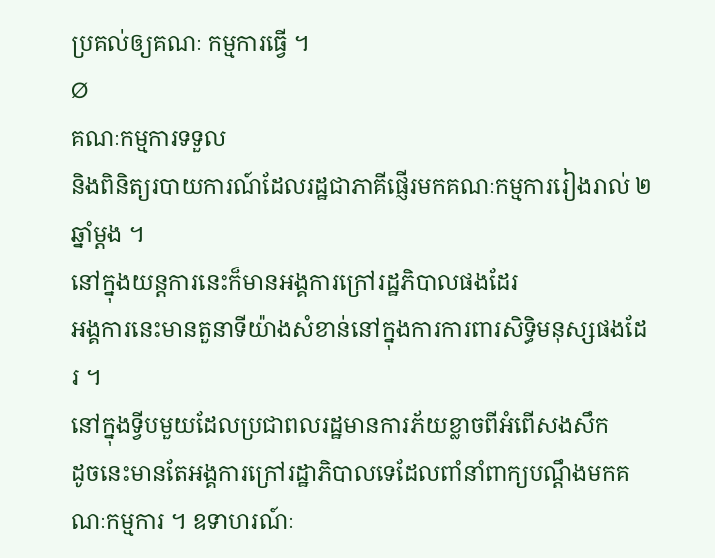ប្រគល់ឲ្យគណៈ កម្មការធ្វើ ។
Ø
គណៈកម្មការទទួល
និងពិនិត្យរបាយការណ៍ដែលរដ្ឋជាភាគីផ្ញើរមកគណៈកម្មការរៀងរាល់ ២ឆ្នាំម្តង ។
នៅក្នុងយន្តការនេះក៏មានអង្គការក្រៅរដ្ឋភិបាលផងដែរ
អង្គការនេះមានតួនាទីយ៉ាងសំខាន់នៅក្នុងការការពារសិទ្ធិមនុស្សផងដែរ ។
នៅក្នុងទ្វីបមួយដែលប្រជាពលរដ្ឋមានការភ័យខ្លាចពីអំពើសងសឹក
ដូចនេះមានតែអង្គការក្រៅរដ្ឋាភិបាលទេដែលពាំនាំពាក្យបណ្តឹងមកគណៈកម្មការ ។ ឧទាហរណ៍ៈ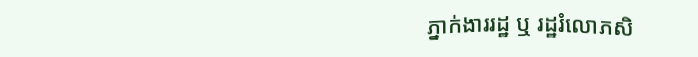ភ្នាក់ងាររដ្ឋ ឬ រដ្ឋរំលោភសិ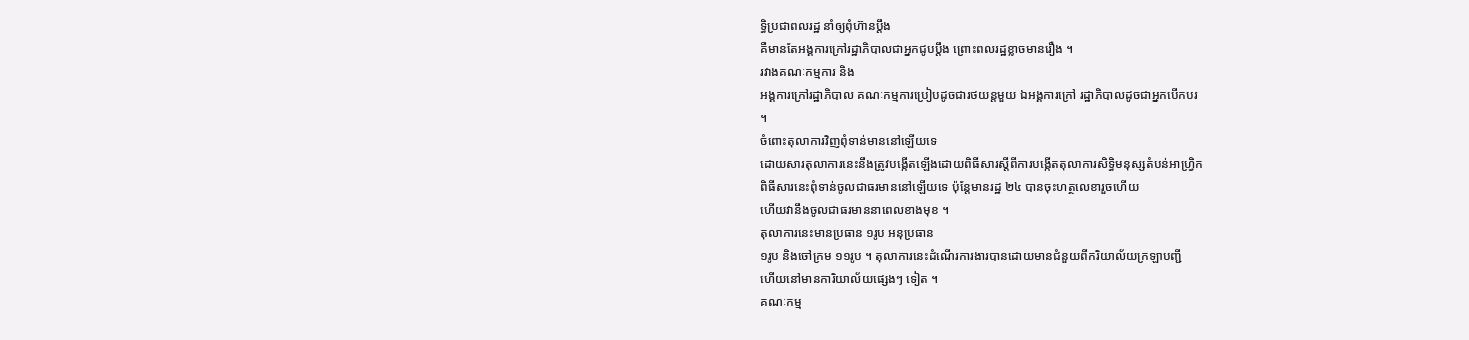ទ្ធិប្រជាពលរដ្ឋ នាំឲ្យពុំហ៊ានប្តឹង
គឺមានតែអង្គការក្រៅរដ្ឋាភិបាលជាអ្នកជូបប្តឹង ព្រោះពលរដ្ឋខ្លាចមានរឿង ។
រវាងគណៈកម្មការ និង
អង្គការក្រៅរដ្ឋាភិបាល គណៈកម្មការប្រៀបដូចជារថយន្តមួយ ឯអង្គការក្រៅ រដ្ឋាភិបាលដូចជាអ្នកបើកបរ
។
ចំពោះតុលាការវិញពុំទាន់មាននៅឡើយទេ
ដោយសារតុលាការនេះនឹងត្រូវបង្កើតឡើងដោយពិធីសារស្តីពីការបង្កើតតុលាការសិទ្ធិមនុស្សតំបន់អាហ្រ្វិក
ពិធីសារនេះពុំទាន់ចូលជាធរមាននៅឡើយទេ ប៉ុន្តែមានរដ្ឋ ២៤ បានចុះហត្ថលេខារួចហើយ
ហើយវានឹងចូលជាធរមាននាពេលខាងមុខ ។
តុលាការនេះមានប្រធាន ១រូប អនុប្រធាន
១រូប និងចៅក្រម ១១រូប ។ តុលាការនេះដំណើរការងារបានដោយមានជំនួយពីករិយាល័យក្រឡាបញ្ជី
ហើយនៅមានការិយាល័យផ្សេងៗ ទៀត ។
គណៈកម្ម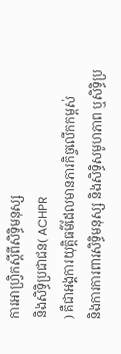ការអាហ្រ្វិកស្តីពីសិទ្ធិមនុស្ស
និងសិទ្ធិប្រជាជន( ACHPR
) គឺជាអង្គការយុត្តិធម៌ដែលមានភារកិច្ចលើកកម្ពស់
និងការការពារសិទ្ធិមនុស្ស និងសិទ្ធិសមូហភាព ឬសិទ្ធិប្រ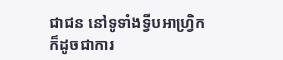ជាជន នៅទូទាំងទ្វីបអាហ្រ្វិក ក៏ដូចជាការ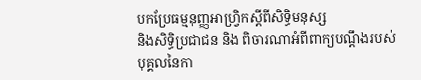បកប្រែធម្មនុញ្ញអាហ្រ្វិកស្តីពីសិទ្ធិមនុស្ស
និងសិទ្ធិប្រជាជន និង ពិចារណាអំពីពាក្យបណ្តឹងរបស់បុគ្គលនៃកា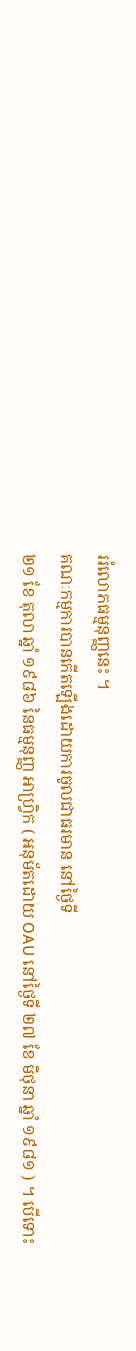ររំលោភធម្មនុញ្ញនេះ ។
គណៈកម្មការបានកើតឡើងដោយការចូលជាធរមាន នៅថ្ងៃទី
២១ ខែ តុលា ឆ្នាំ ១៩៨៦ នៃធម្មនុញ្ញ អាហ្រ្វិក ( អនុម័តដោយ OAU នៅថ្ងៃទី ២៧ ខែ មិថុនា ឆ្នាំ ១៩៨១ ) ។ បើទោះ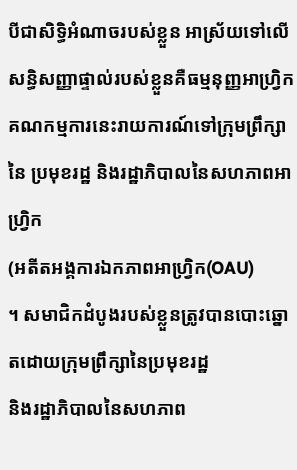បីជាសិទ្ធិអំណាចរបស់ខ្លួន អាស្រ័យទៅលើសន្ធិសញ្ញាផ្ទាល់របស់ខ្លួនគឺធម្មនុញ្ញអាហ្រ្វិក
គណកម្មការនេះរាយការណ៍ទៅក្រុមព្រឹក្សានៃ ប្រមុខរដ្ឋ និងរដ្ឋាភិបាលនៃសហភាពអាហ្រ្វិក
(អតីតអង្គការឯកភាពអាហ្រ្វិក(OAU)
។ សមាជិកដំបូងរបស់ខ្លួនត្រូវបានបោះឆ្នោតដោយក្រុមព្រឹក្សានៃប្រមុខរដ្ឋ
និងរដ្ឋាភិបាលនៃសហភាព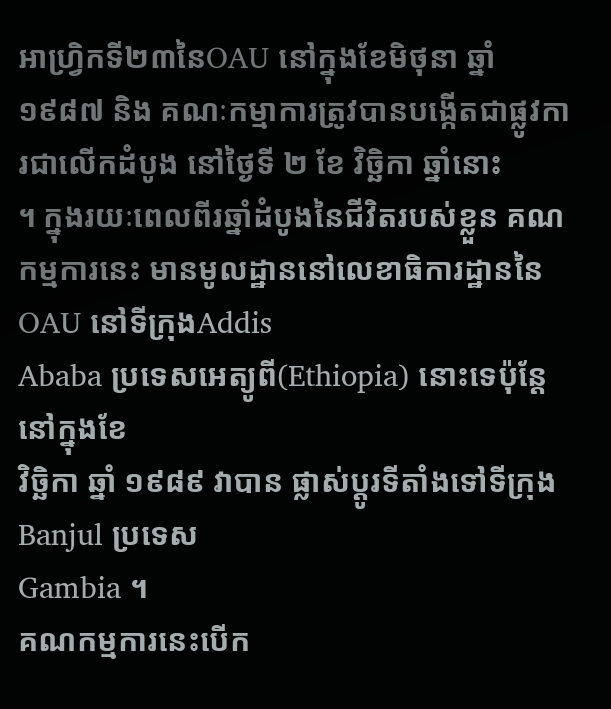អាហ្រ្វិកទី២៣នៃOAU នៅក្នុងខែមិថុនា ឆ្នាំ
១៩៨៧ និង គណៈកម្មាការត្រូវបានបង្កើតជាផ្លូវការជាលើកដំបូង នៅថ្ងៃទី ២ ខែ វិច្ឆិកា ឆ្នាំនោះ
។ ក្នុងរយៈពេលពីរឆ្នាំដំបូងនៃជីវិតរបស់ខ្លួន គណកម្មការនេះ មានមូលដ្ឋាននៅលេខាធិការដ្ឋាននៃOAU នៅទីក្រុងAddis
Ababa ប្រទេសអេត្យូពី(Ethiopia) នោះទេប៉ុន្តែនៅក្នុងខែ
វិច្ឆិកា ឆ្នាំ ១៩៨៩ វាបាន ផ្លាស់ប្តូរទីតាំងទៅទីក្រុង Banjul ប្រទេស
Gambia ។
គណកម្មការនេះបើក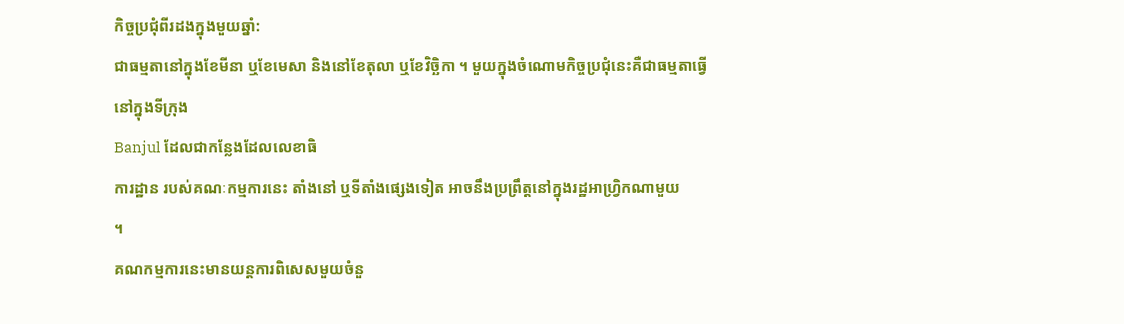កិច្ចប្រជុំពីរដងក្នុងមួយឆ្នាំ:
ជាធម្មតានៅក្នុងខែមីនា ឬខែមេសា និងនៅខែតុលា ឬខែវិច្ឆិកា ។ មួយក្នុងចំណោមកិច្ចប្រជុំនេះគឺជាធម្មតាធ្វើនៅក្នុងទីក្រុង
Banjul ដែលជាកន្លែងដែលលេខាធិ
ការដ្ឋាន របស់គណៈកម្មការនេះ តាំងនៅ ឬទីតាំងផ្សេងទៀត អាចនឹងប្រព្រឹត្តនៅក្នុងរដ្ឋអាហ្រ្វិកណាមួយ
។
គណកម្មការនេះមានយន្តការពិសេសមួយចំនួ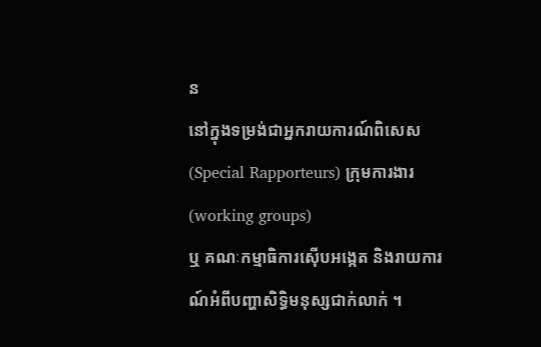ន
នៅក្នុងទម្រង់ជាអ្នករាយការណ៍ពិសេស (Special Rapporteurs) ក្រុមការងារ (working groups)
ឬ គណៈកម្មាធិការស៊ើបអង្កេត និងរាយការណ៍អំពីបញ្ហាសិទ្ធិមនុស្សជាក់លាក់ ។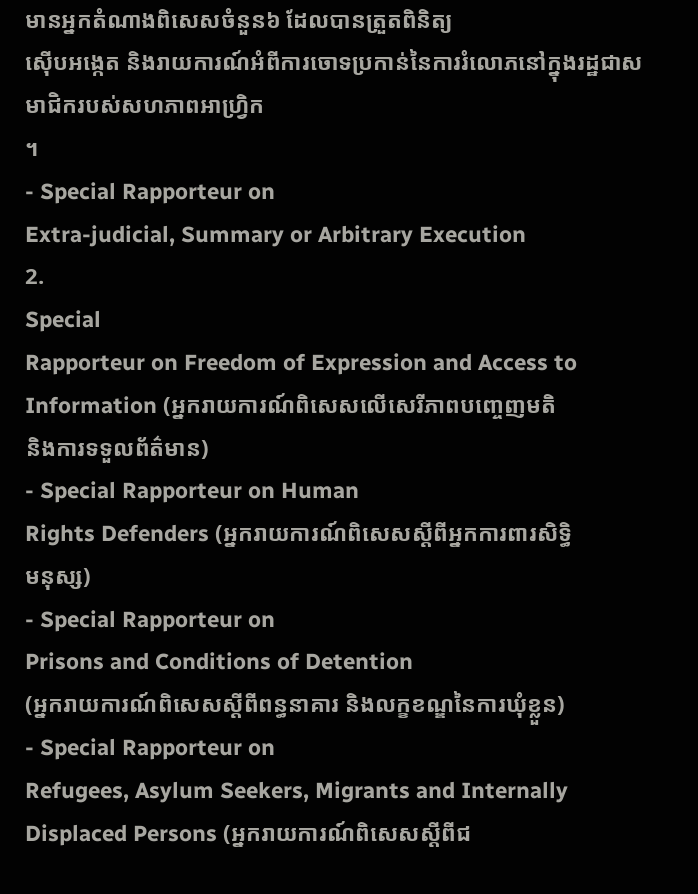មានអ្នកតំណាងពិសេសចំនួន៦ ដែលបានត្រួតពិនិត្យ
ស៊ើបអង្កេត និងរាយការណ៍អំពីការចោទប្រកាន់នៃការរំលោភនៅក្នុងរដ្ឋជាសមាជិករបស់សហភាពអាហ្រ្វិក
។
- Special Rapporteur on
Extra-judicial, Summary or Arbitrary Execution
2.
Special
Rapporteur on Freedom of Expression and Access to Information (អ្នករាយការណ៍ពិសេសលើសេរីភាពបញ្ចេញមតិ
និងការទទួលព័ត៌មាន)
- Special Rapporteur on Human
Rights Defenders (អ្នករាយការណ៍ពិសេសស្តីពីអ្នកការពារសិទ្ធិ
មនុស្ស)
- Special Rapporteur on
Prisons and Conditions of Detention
(អ្នករាយការណ៍ពិសេសស្តីពីពន្ធនាគារ និងលក្ខខណ្ឌនៃការឃុំខ្លួន)
- Special Rapporteur on
Refugees, Asylum Seekers, Migrants and Internally Displaced Persons (អ្នករាយការណ៍ពិសេសស្តីពីជ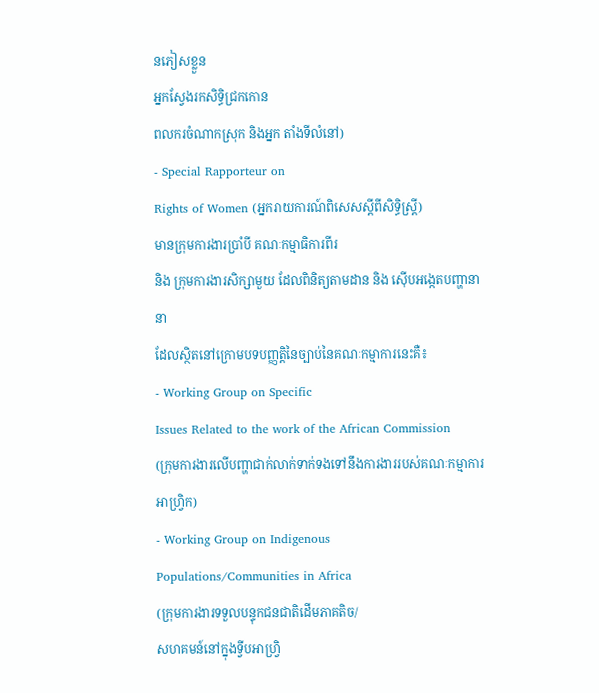នភៀសខ្លួន
អ្នកស្វែងរកសិទ្ធិជ្រកកោន
ពលករចំណាកស្រុក និងអ្នក តាំងទីលំនៅ)
- Special Rapporteur on
Rights of Women (អ្នករាយការណ៍ពិសេសស្តីពីសិទ្ធិស្ត្រី)
មានក្រុមការងារប្រាំបី គណៈកម្មាធិការពីរ
និង ក្រុមការងារសិក្សាមួយ ដែលពិនិត្យតាមដាន និង ស៊ើបអង្កេតបញ្ហានានា
ដែលស្ថិតនៅក្រោមបទបញ្ញត្តិនៃច្បាប់នៃគណៈកម្មាការនេះគឺ៖
- Working Group on Specific
Issues Related to the work of the African Commission
(ក្រុមការងារលើបញ្ហាជាក់លាក់ទាក់ទងទៅនឹងការងាររបស់គណៈកម្មាការអាហ្រ្វិក)
- Working Group on Indigenous
Populations/Communities in Africa
(ក្រុមការងារទទួលបន្ទុកជនជាតិដើមភាគតិច/
សហគមន៍នៅក្នុងទ្វីបអាហ្រ្វិ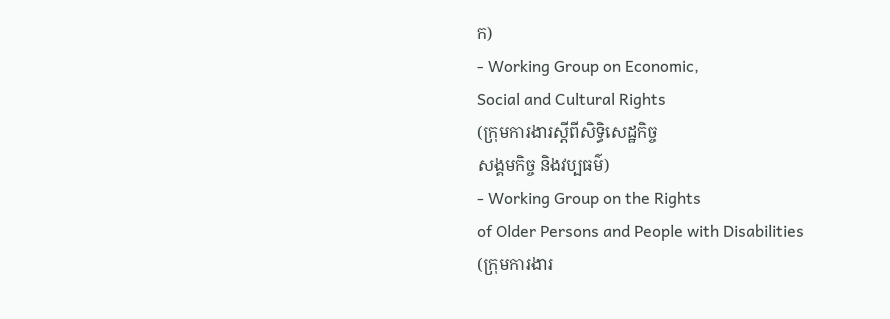ក)
- Working Group on Economic,
Social and Cultural Rights
(ក្រុមការងារស្តីពីសិទ្ធិសេដ្ឋកិច្ច
សង្គមកិច្ច និងវប្បធម៌)
- Working Group on the Rights
of Older Persons and People with Disabilities
(ក្រុមការងារ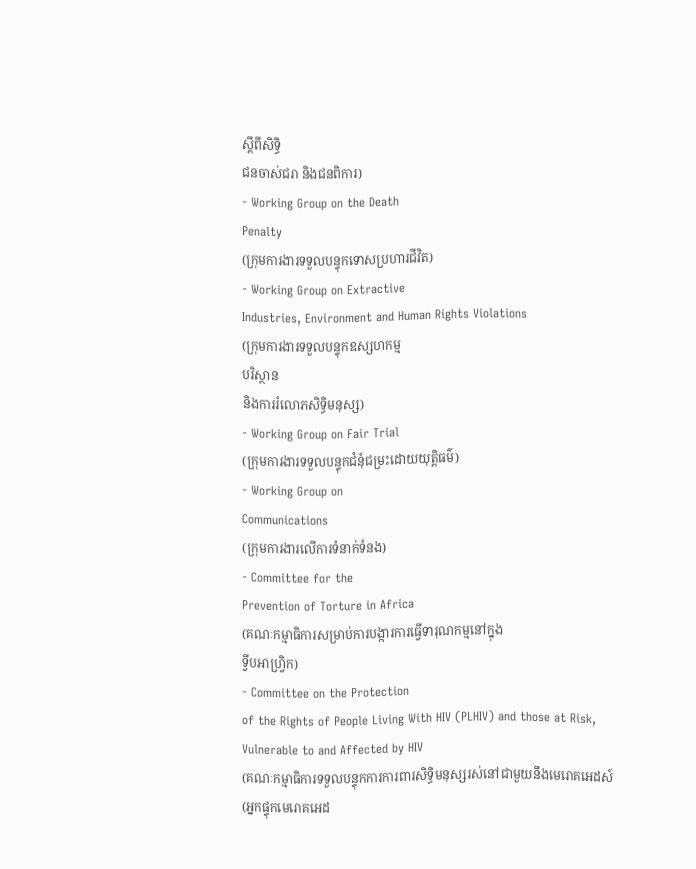ស្តីពីសិទ្ធិ
ជនចាស់ជរា និងជនពិការ)
- Working Group on the Death
Penalty
(ក្រុមការងារទទួលបន្ទុកទោសប្រហារជីវិត)
- Working Group on Extractive
Industries, Environment and Human Rights Violations
(ក្រុមការងារទទួលបន្ទុកឧស្សហកម្ម
បរិស្ថាន
និងការរំលោភសិទិ្ធមនុស្ស)
- Working Group on Fair Trial
(ក្រុមការងារទទួលបន្ទុកជំនុំជម្រះដោយយុត្តិធម៌)
- Working Group on
Communications
(ក្រុមការងារលើការទំនាក់ទំនង)
- Committee for the
Prevention of Torture in Africa
(គណៈកម្មាធិការសម្រាប់ការបង្ការការធ្វើទារុណកម្មនៅក្នុង
ទ្វីបអាហ្រ្វិក)
- Committee on the Protection
of the Rights of People Living With HIV (PLHIV) and those at Risk,
Vulnerable to and Affected by HIV
(គណៈកម្មាធិការទទួលបន្ទុកការការពារសិទិ្ធមនុស្សរស់នៅជាមួយនឹងមេរោគអេដស៍
(អ្នកផ្ទុកមេរោគអេដ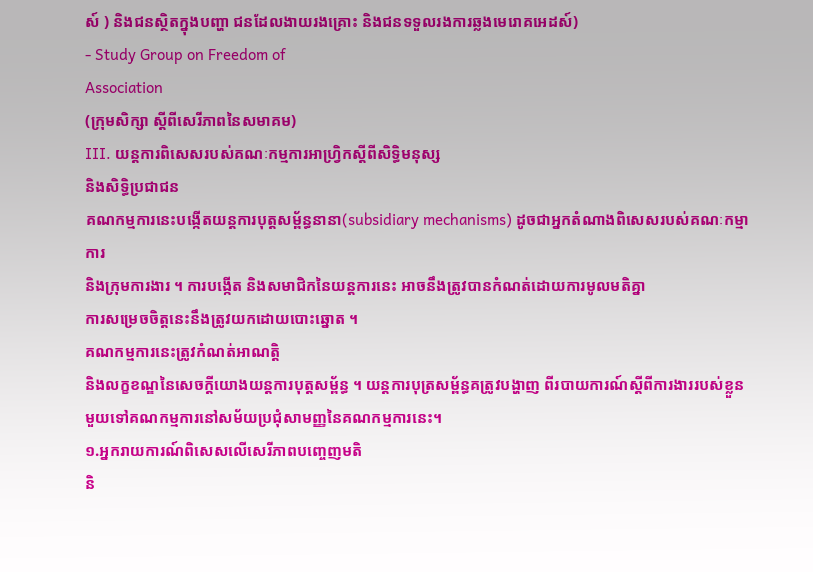ស៍ ) និងជនស្ថិតក្នុងបញ្ហា ជនដែលងាយរងគ្រោះ និងជនទទួលរងការឆ្លងមេរោគអេដស៍)
- Study Group on Freedom of
Association
(ក្រុមសិក្សា ស្តីពីសេរីភាពនៃសមាគម)
III. យន្តការពិសេសរបស់គណៈកម្មការអាហ្រ្វិកស្តីពីសិទ្ធិមនុស្ស
និងសិទ្ធិប្រជាជន
គណកម្មការនេះបង្កើតយន្តការបុត្តសម្ព័ន្ធនានា(subsidiary mechanisms) ដូចជាអ្នកតំណាងពិសេសរបស់គណៈកម្មាការ
និងក្រុមការងារ ។ ការបង្កើត និងសមាជិកនៃយន្តការនេះ អាចនឹងត្រូវបានកំណត់ដោយការមូលមតិគ្នា
ការសម្រេចចិត្តនេះនឹងត្រូវយកដោយបោះឆ្នោត ។
គណកម្មការនេះត្រូវកំណត់អាណត្តិ
និងលក្ខខណ្ឌនៃសេចក្ដីយោងយន្តការបុត្តសម្ព័ន្ធ ។ យន្ដការបុត្រសម្ព័ន្ធគត្រូវបង្ហាញ ពីរបាយការណ៍ស្តីពីការងាររបស់ខ្លួនមួយទៅគណកម្មការនៅសម័យប្រជុំសាមញ្ញនៃគណកម្មការនេះ។
១.អ្នករាយការណ៍ពិសេសលើសេរីភាពបញ្ចេញមតិ
និ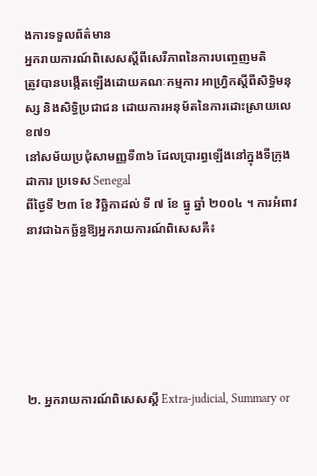ងការទទួលព័ត៌មាន
អ្នករាយការណ៍ពិសេសស្ដីពីសេរីភាពនៃការបញ្ចេញមតិ
ត្រូវបានបង្កើតឡើងដោយគណៈកម្មការ អាហ្រ្វិកស្តីពីសិទ្ធិមនុស្ស និងសិទ្ធិប្រជាជន ដោយការអនុម័តនៃការដោះស្រាយលេខ៧១
នៅសម័យប្រជុំសាមញ្ញទី៣៦ ដែលប្រារព្ធឡើងនៅក្នុងទីក្រុងដាការ ប្រទេស Senegal
ពីថ្ងៃទី ២៣ ខែ វិច្ឆិកាដល់ ទី ៧ ខែ ធ្នូ ឆ្នាំ ២០០៤ ។ ការអំពាវនាវជាឯកច្ឆ័ន្ធឱ្យអ្នករាយការណ៍ពិសេសគឺ៖






២. អ្នករាយការណ៍ពិសេសស្តី Extra-judicial, Summary or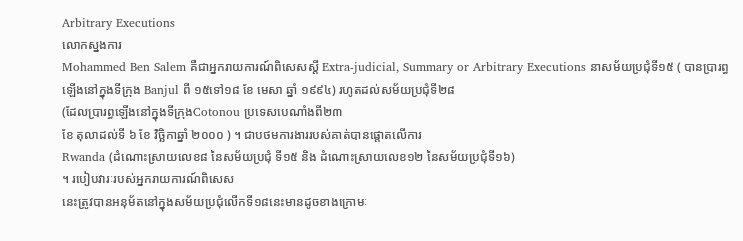Arbitrary Executions
លោកស្នងការ
Mohammed Ben Salem គឺជាអ្នករាយការណ៍ពិសេសស្តី Extra-judicial, Summary or Arbitrary Executions នាសម័យប្រជុំទី១៥ ( បានប្រារព្ធឡើងនៅក្នុងទីក្រុង Banjul ពី ១៥ទៅ១៨ ខែ មេសា ឆ្នាំ ១៩៩៤) រហូតដល់សម័យប្រជុំទី២៨
(ដែលប្រារព្ធឡើងនៅក្នុងទីក្រុងCotonou ប្រទេសបេណាំងពី២៣
ខែ តុលាដល់ទី ៦ ខែ វិច្ឆិកាឆ្នាំ ២០០០ ) ។ ជាបថមការងាររបស់គាត់បានផ្តោតលើការ
Rwanda (ដំណោះស្រាយលេខ៨ នៃសម័យប្រជុំ ទី១៥ និង ដំណោះស្រាយលេខ១២ នៃសម័យប្រជុំទី១៦)
។ របៀបវារៈរបស់អ្នករាយការណ៍ពិសេស
នេះត្រូវបានអនុម័តនៅក្នុងសម័យប្រជុំលើកទី១៨នេះមានដូចខាងក្រោមៈ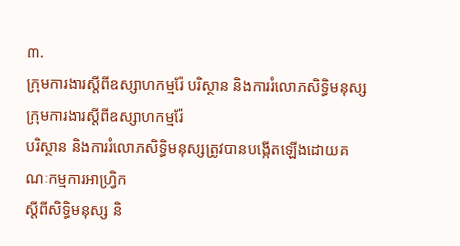៣.
ក្រុមការងារស្តីពីឧស្សាហកម្មរ៉ែ បរិស្ថាន និងការរំលោភសិទិ្ធមនុស្ស
ក្រុមការងារស្តីពីឧស្សាហកម្មរ៉ែ
បរិស្ថាន និងការរំលោភសិទិ្ធមនុស្សត្រូវបានបង្កើតឡើងដោយគណៈកម្មការអាហ្រ្វិក
ស្តីពីសិទ្ធិមនុស្ស និ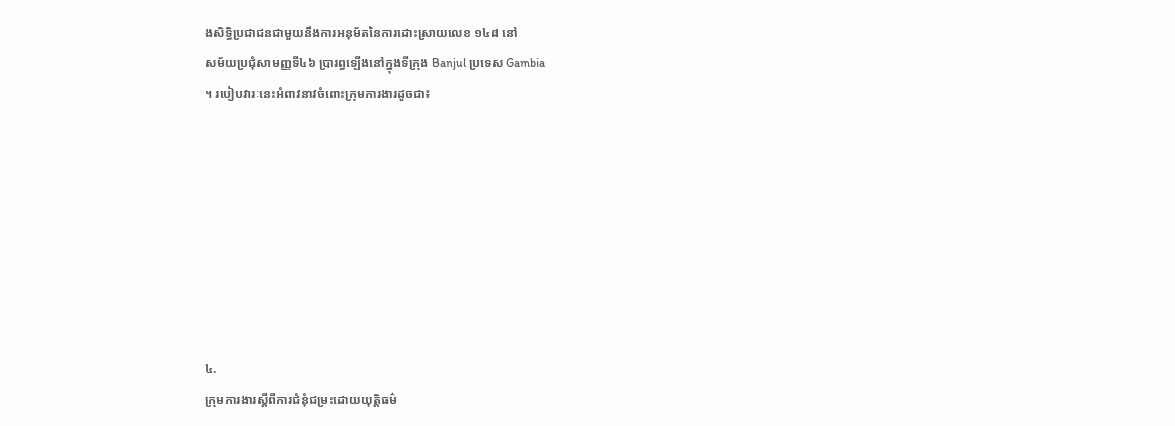ងសិទ្ធិប្រជាជនជាមួយនឹងការអនុម័តនៃការដោះស្រាយលេខ ១៤៨ នៅ
សម័យប្រជុំសាមញ្ញទី៤៦ ប្រារព្ធឡើងនៅក្នុងទីក្រុង Banjul ប្រទេស Gambia
។ របៀបវារៈនេះអំពាវនាវចំពោះក្រុមការងារដូចជា៖








៤.
ក្រុមការងារស្តីពីការជំនុំជម្រះដោយយុត្តិធម៌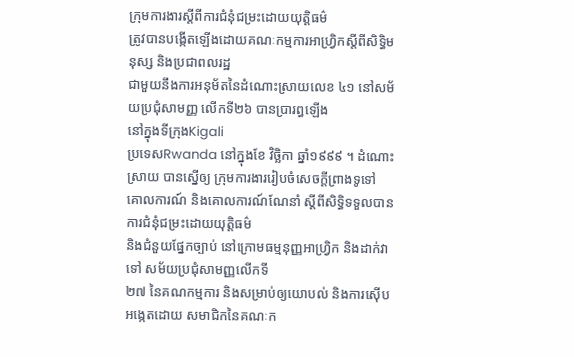ក្រុមការងារស្តីពីការជំនុំជម្រះដោយយុត្តិធម៌
ត្រូវបានបង្កើតឡើងដោយគណៈកម្មការអាហ្រ្វិកស្តីពីសិទ្ធិមនុស្ស និងប្រជាពលរដ្ឋ
ជាមួយនឹងការអនុម័តនៃដំណោះស្រាយលេខ ៤១ នៅសម័យប្រជុំសាមញ្ញ លើកទី២៦ បានប្រារព្ធឡើង
នៅក្នុងទីក្រុងKigali
ប្រទេសRwanda នៅក្នុងខែ វិច្ឆិកា ឆ្នាំ១៩៩៩ ។ ដំណោះស្រាយ បានស្នើឲ្យ ក្រុមការងាររៀបចំសេចក្តីព្រាងទូទៅ
គោលការណ៍ និងគោលការណ៍ណែនាំ ស្តីពីសិទ្ធិទទួលបានការជំនុំជម្រះដោយយុត្តិធម៌
និងជំនួយផ្នែកច្បាប់ នៅក្រោមធម្មនុញ្ញអាហ្រ្វិក និងដាក់វាទៅ សម័យប្រជុំសាមញ្ញលើកទី
២៧ នៃគណកម្មការ និងសម្រាប់ឲ្យយោបល់ និងការស៊ើបអង្កេតដោយ សមាជិកនៃគណៈក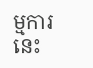ម្មការនេះ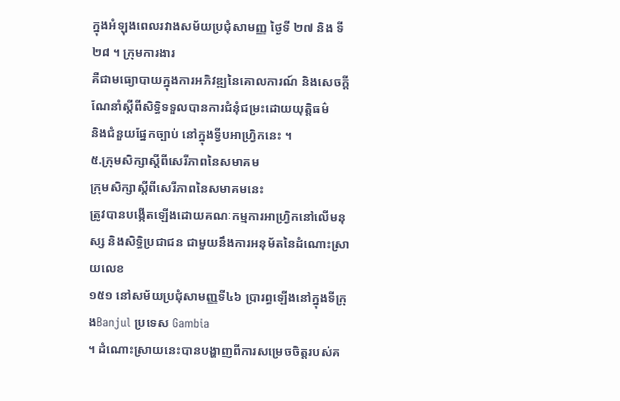ក្នុងអំឡុងពេលរវាងសម័យប្រជុំសាមញ្ញ ថ្ងៃទី ២៧ និង ទី ២៨ ។ ក្រុមការងារ
គឺជាមធ្យោបាយក្នុងការអភិវឌ្ឍនៃគោលការណ៍ និងសេចក្តីណែនាំស្តីពីសិទ្ធិទទួលបានការជំនុំជម្រះដោយយុត្តិធម៌
និងជំនួយផ្នែកច្បាប់ នៅក្នុងទ្វីបអាហ្វ្រិកនេះ ។
៥.ក្រុមសិក្សាស្តីពីសេរីភាពនៃសមាគម
ក្រុមសិក្សាស្តីពីសេរីភាពនៃសមាគមនេះ
ត្រូវបានបង្កើតឡើងដោយគណៈកម្មការអាហ្រ្វិកនៅលើមនុស្ស និងសិទ្ធិប្រជាជន ជាមួយនឹងការអនុម័តនៃដំណោះស្រាយលេខ
១៥១ នៅសម័យប្រជុំសាមញ្ញទី៤៦ ប្រារព្ធឡើងនៅក្នុងទីក្រុងBanjul ប្រទេស Gambia
។ ដំណោះស្រាយនេះបានបង្ហាញពីការសម្រេចចិត្តរបស់គ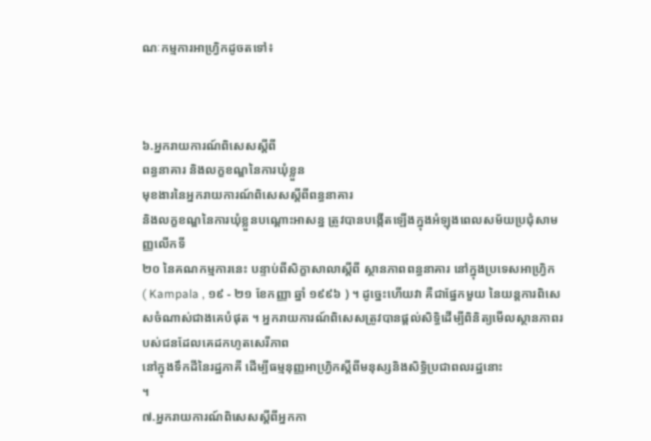ណៈកម្មការអាហ្រ្វិកដូចតទៅ៖



៦.អ្នករាយការណ៍ពិសេសស្តីពី
ពន្ធនាគារ និងលក្ខខណ្ឌនៃការឃុំខ្លួន
មុខងារនៃអ្នករាយការណ៍ពិសេសស្តីពីពន្ធនាគារ
និងលក្ខខណ្ឌនៃការឃុំខ្លួនបណ្តោះអាសន្ន ត្រូវបានបង្កើតឡើងក្នុងអំឡុងពេលសម័យប្រជុំសាមញ្ញលើកទី
២០ នៃគណកម្មការនេះ បន្ទាប់ពីសិក្ខាសាលាស្តីពី ស្ថានភាពពន្ធនាគារ នៅក្នុងប្រទេសអាហ្រ្វិក
( Kampala , ១៩ - ២១ ខែកញ្ញា ឆ្នាំ ១៩៩៦ ) ។ ដូច្នេះហើយវា គឺជាផ្នែកមួយ នៃយន្តការពិសេសចំណាស់ជាងគេបំផុត ។ អ្នករាយការណ៍ពិសេសត្រូវបានផ្តល់សិទ្ធិដើម្បីពិនិត្យមើលស្ថានភាពរបស់ជនដែលគេដកហូតសេរីភាព
នៅក្នុងទឹកដីនៃរដ្ឋភាគី ដើម្បីធម្មនុញ្ញអាហ្រ្វិកស្តីពីមនុស្សនិងសិទ្ធិប្រជាពលរដ្ឋនោះ
។
៧.អ្នករាយការណ៍ពិសេសស្តីពីអ្នកកា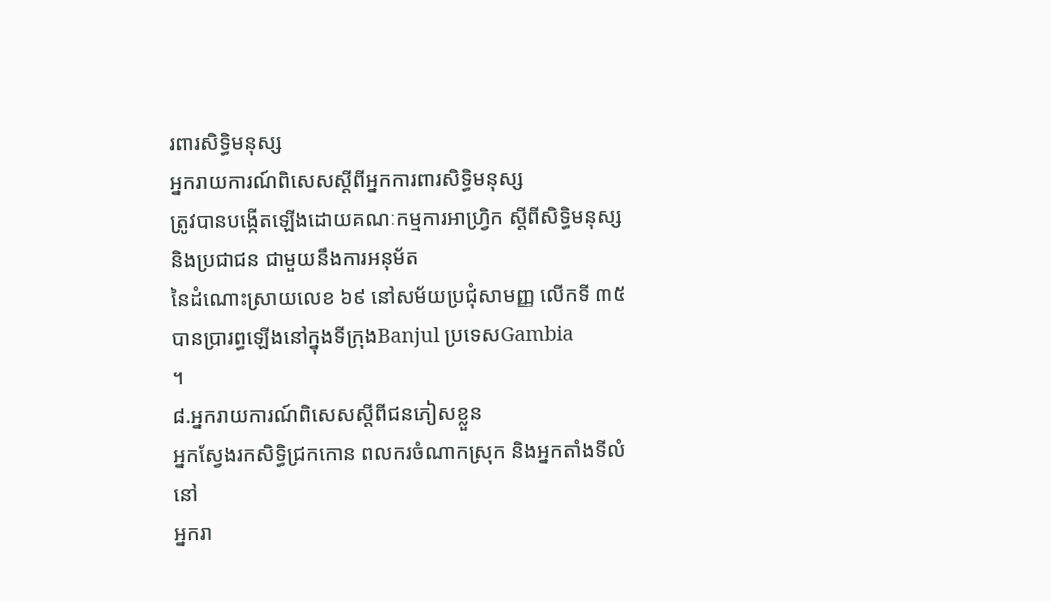រពារសិទ្ធិមនុស្ស
អ្នករាយការណ៍ពិសេសស្តីពីអ្នកការពារសិទ្ធិមនុស្ស
ត្រូវបានបង្កើតឡើងដោយគណៈកម្មការអាហ្រ្វិក ស្តីពីសិទ្ធិមនុស្សនិងប្រជាជន ជាមួយនឹងការអនុម័ត
នៃដំណោះស្រាយលេខ ៦៩ នៅសម័យប្រជុំសាមញ្ញ លើកទី ៣៥ បានប្រារព្ធឡើងនៅក្នុងទីក្រុងBanjul ប្រទេសGambia
។
៨.អ្នករាយការណ៍ពិសេសស្តីពីជនភៀសខ្លួន
អ្នកស្វែងរកសិទ្ធិជ្រកកោន ពលករចំណាកស្រុក និងអ្នកតាំងទីលំនៅ
អ្នករា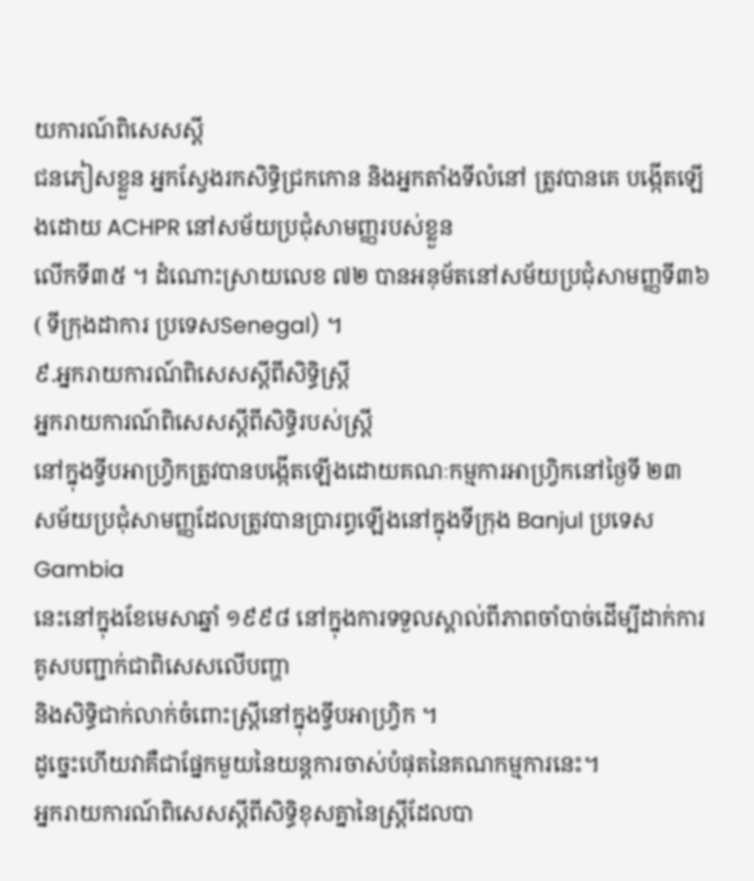យការណ៍ពិសេសស្ដី
ជនភៀសខ្លួន អ្នកស្វែងរកសិទ្ធិជ្រកកោន និងអ្នកតាំងទីលំនៅ ត្រូវបានគេ បង្កើតឡើងដោយ ACHPR នៅសម័យប្រជុំសាមញ្ញរបស់ខ្លួន
លើកទី៣៥ ។ ដំណោះស្រាយលេខ ៧២ បានអនុម័តនៅសម័យប្រជុំសាមញ្ញទី៣៦ ( ទីក្រុងដាការ ប្រទេសSenegal) ។
៩.អ្នករាយការណ៍ពិសេសស្តីពីសិទ្ធិស្ត្រី
អ្នករាយការណ៍ពិសេសស្ដីពីសិទ្ធិរបស់ស្ត្រី
នៅក្នុងទ្វីបអាហ្រ្វិកត្រូវបានបង្កើតឡើងដោយគណៈកម្មការអាហ្រ្វិកនៅថ្ងៃទី ២៣
សម័យប្រជុំសាមញ្ញដែលត្រូវបានប្រារព្ធឡើងនៅក្នុងទីក្រុង Banjul ប្រទេសGambia
នេះនៅក្នុងខែមេសាឆ្នាំ ១៩៩៨ នៅក្នុងការទទួលស្គាល់ពីភាពចាំបាច់ដើម្បីដាក់ការគូសបញ្ជាក់ជាពិសេសលើបញ្ហា
និងសិទ្ធិជាក់លាក់ចំពោះស្ត្រីនៅក្នុងទ្វីបអាហ្វ្រិក ។
ដូច្នេះហើយវាគឺជាផ្នែកមួយនៃយន្តការចាស់បំផុតនៃគណកម្មការនេះ។
អ្នករាយការណ៍ពិសេសស្តីពីសិទ្ធិខុសគ្នានៃស្ត្រីដែលបា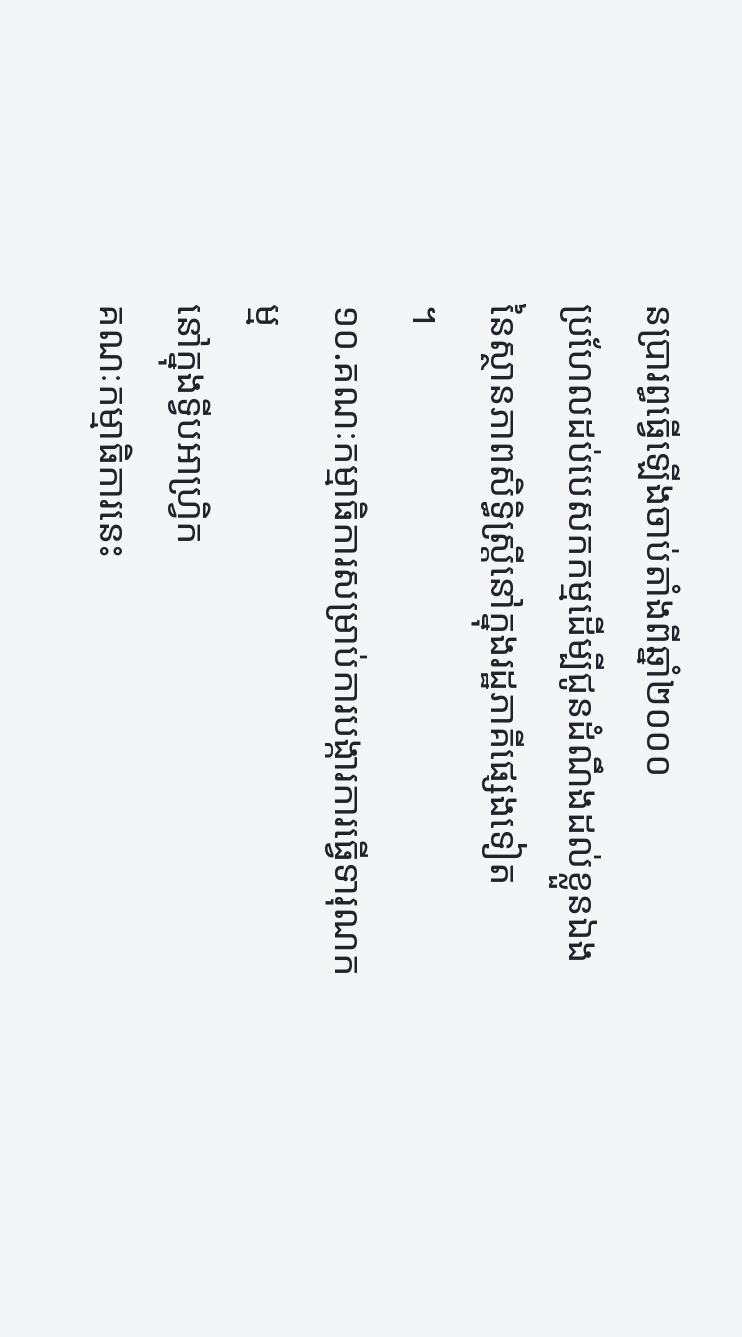នប្រារព្ធធ្វើឡើងចាប់តាំងពីឆ្នាំ២០០០
ប្រហែលដប់បេសកកម្មដើម្បីជូនដំណឹងដល់ខ្លួនឯង នៃស្ថានភាពសិទ្ធិស្ត្រីនៅក្នុងរដ្ឋភាគីផ្សេងទៀត
។
១០.គណៈកម្មាធិការសម្រាប់ការបង្ការការធ្វើទារុណកម្ម
នៅក្នុងទ្វីបអាហ្រ្វិក
គណៈកម្មាធិការនេះ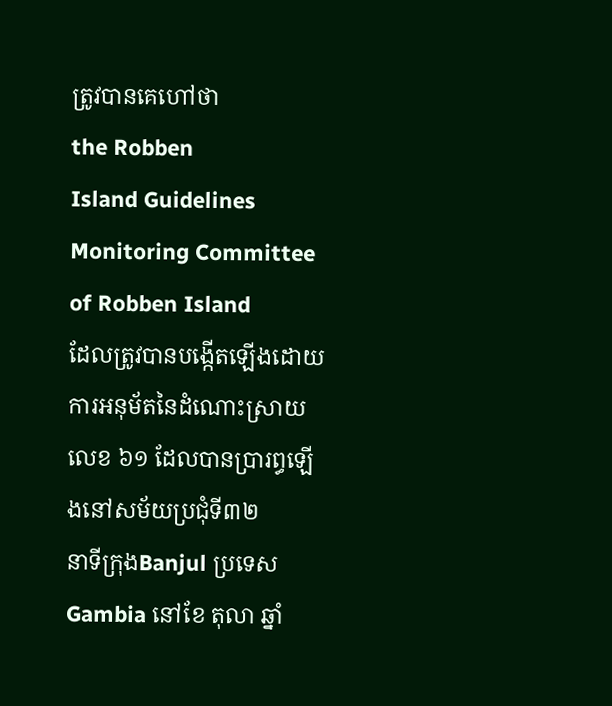ត្រូវបានគេហៅថា
the Robben
Island Guidelines Monitoring Committee of Robben Island
ដែលត្រូវបានបង្កើតឡើងដោយការអនុម័តនៃដំណោះស្រាយលេខ ៦១ ដែលបានប្រារព្ធឡើងនៅសម័យប្រជុំទី៣២
នាទីក្រុងBanjul ប្រទេស Gambia នៅខែ តុលា ឆ្នាំ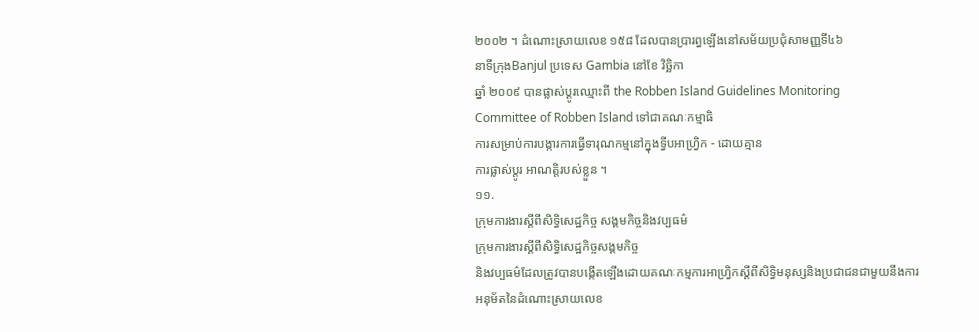២០០២ ។ ដំណោះស្រាយលេខ ១៥៨ ដែលបានប្រារព្ធឡើងនៅសម័យប្រជុំសាមញ្ញទី៤៦
នាទីក្រុងBanjul ប្រទេស Gambia នៅខែ វិច្ឆិកា
ឆ្នាំ ២០០៩ បានផ្លាស់ប្តូរឈ្មោះពី the Robben Island Guidelines Monitoring
Committee of Robben Island ទៅជាគណៈកម្មាធិ
ការសម្រាប់ការបង្ការការធ្វើទារុណកម្មនៅក្នុងទ្វីបអាហ្រ្វិក - ដោយគ្មាន
ការផ្លាស់ប្តូរ អាណត្តិរបស់ខ្លួន ។
១១.
ក្រុមការងារស្តីពីសិទ្ធិសេដ្ឋកិច្ច សង្គមកិច្ចនិងវប្បធម៌
ក្រុមការងារស្តីពីសិទ្ធិសេដ្ឋកិច្ចសង្គមកិច្ច
និងវប្បធម៌ដែលត្រូវបានបង្កើតឡើងដោយគណៈកម្មការអាហ្រ្វិកស្តីពីសិទ្ធិមនុស្សនិងប្រជាជនជាមួយនឹងការអនុម័តនៃដំណោះស្រាយលេខ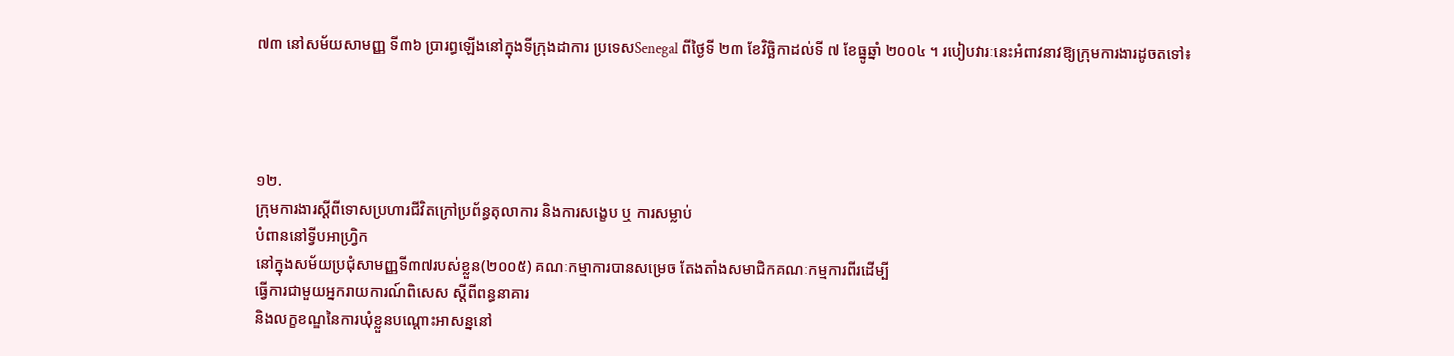៧៣ នៅសម័យសាមញ្ញ ទី៣៦ ប្រារព្ធឡើងនៅក្នុងទីក្រុងដាការ ប្រទេសSenegal ពីថ្ងៃទី ២៣ ខែវិច្ឆិកាដល់ទី ៧ ខែធ្នូឆ្នាំ ២០០៤ ។ របៀបវារៈនេះអំពាវនាវឱ្យក្រុមការងារដូចតទៅ៖




១២.
ក្រុមការងារស្តីពីទោសប្រហារជីវិតក្រៅប្រព័ន្ធតុលាការ និងការសង្ខេប ឬ ការសម្លាប់
បំពាននៅទ្វីបអាហ្វ្រិក
នៅក្នុងសម័យប្រជុំសាមញ្ញទី៣៧របស់ខ្លួន(២០០៥) គណៈកម្មាការបានសម្រេច តែងតាំងសមាជិកគណៈកម្មការពីរដើម្បី
ធ្វើការជាមួយអ្នករាយការណ៍ពិសេស ស្តីពីពន្ធនាគារ
និងលក្ខខណ្ឌនៃការឃុំខ្លួនបណ្តោះអាសន្ននៅ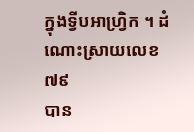ក្នុងទ្វីបអាហ្រ្វិក ។ ដំណោះស្រាយលេខ ៧៩
បាន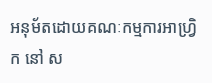អនុម័តដោយគណៈកម្មការអាហ្រ្វិក នៅ ស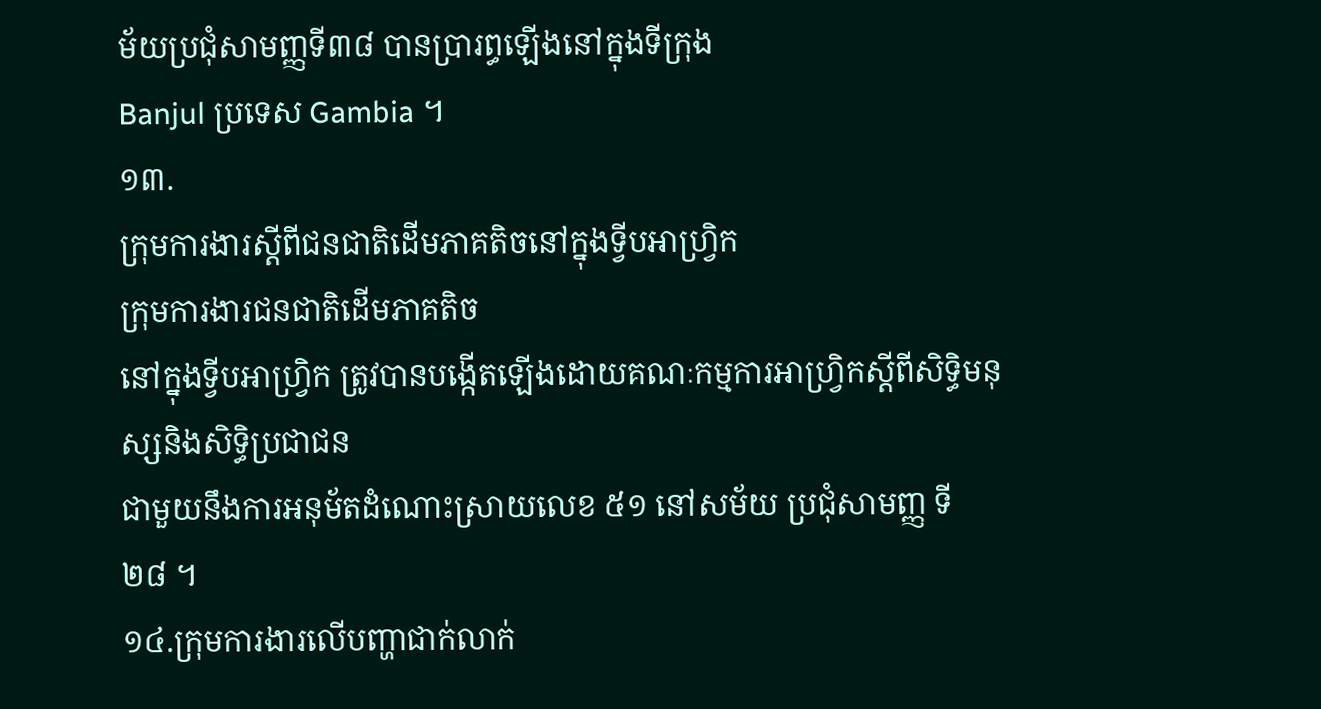ម័យប្រជុំសាមញ្ញទី៣៨ បានប្រារព្ធឡើងនៅក្នុងទីក្រុង
Banjul ប្រទេស Gambia ។
១៣.
ក្រុមការងារស្តីពីជនជាតិដើមភាគតិចនៅក្នុងទ្វីបអាហ្រ្វិក
ក្រុមការងារជនជាតិដើមភាគតិច
នៅក្នុងទ្វីបអាហ្រ្វិក ត្រូវបានបង្កើតឡើងដោយគណៈកម្មការអាហ្រ្វិកស្តីពីសិទ្ធិមនុស្សនិងសិទ្ធិប្រជាជន
ជាមួយនឹងការអនុម័តដំណោះស្រាយលេខ ៥១ នៅសម័យ ប្រជុំសាមញ្ញ ទី ២៨ ។
១៤.ក្រុមការងារលើបញ្ហាជាក់លាក់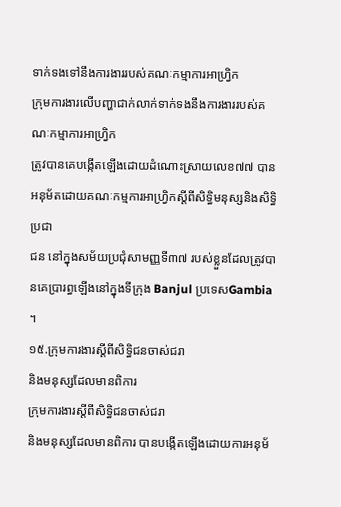ទាក់ទងទៅនឹងការងាររបស់គណៈកម្មាការអាហ្រ្វិក
ក្រុមការងារលើបញ្ហាជាក់លាក់ទាក់ទងនឹងការងាររបស់គណៈកម្មាការអាហ្រ្វិក
ត្រូវបានគេបង្កើតឡើងដោយដំណោះស្រាយលេខ៧៧ បានអនុម័តដោយគណៈកម្មការអាហ្រ្វិកស្តីពីសិទ្ធិមនុស្សនិងសិទ្ធិប្រជា
ជន នៅក្នុងសម័យប្រជុំសាមញ្ញទី៣៧ របស់ខ្លួនដែលត្រូវបានគេប្រារព្ធឡើងនៅក្នុងទីក្រុង Banjul ប្រទេសGambia ។
១៥.ក្រុមការងារស្តីពីសិទ្ធិជនចាស់ជរា
និងមនុស្សដែលមានពិការ
ក្រុមការងារស្តីពីសិទ្ធិជនចាស់ជរា
និងមនុស្សដែលមានពិការ បានបង្កើតឡើងដោយការអនុម័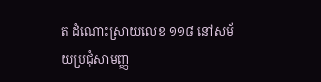ត ដំណោះស្រាយលេខ ១១៨ នៅសម័យប្រជុំសាមញ្ញ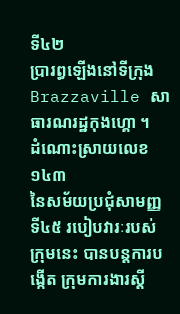ទី៤២
ប្រារព្ធឡើងនៅទីក្រុង Brazzaville សាធារណរដ្ឋកុងហ្គោ ។
ដំណោះស្រាយលេខ១៤៣
នៃសម័យប្រជុំសាមញ្ញទី៤៥ របៀបវារៈរបស់ក្រុមនេះ បានបន្តការបង្កើត ក្រុមការងារស្តី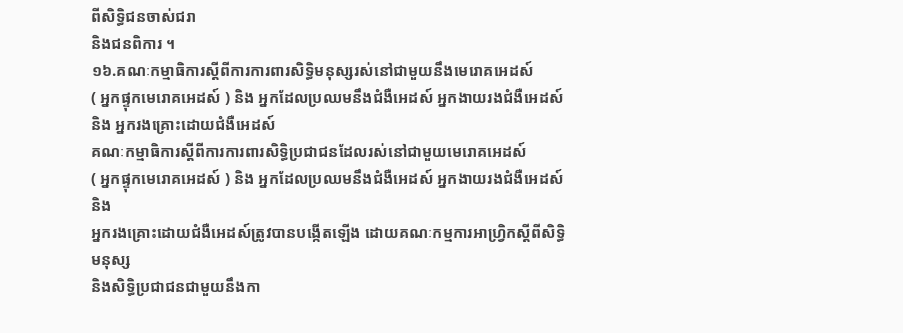ពីសិទ្ធិជនចាស់ជរា
និងជនពិការ ។
១៦.គណៈកម្មាធិការស្តីពីការការពារសិទិ្ធមនុស្សរស់នៅជាមួយនឹងមេរោគអេដស៍
( អ្នកផ្ទុកមេរោគអេដស៍ ) និង អ្នកដែលប្រឈមនឹងជំងឺអេដស៍ អ្នកងាយរងជំងឺអេដស៍ និង អ្នករងគ្រោះដោយជំងឺអេដស៍
គណៈកម្មាធិការស្តីពីការការពារសិទ្ធិប្រជាជនដែលរស់នៅជាមួយមេរោគអេដស៍
( អ្នកផ្ទុកមេរោគអេដស៍ ) និង អ្នកដែលប្រឈមនឹងជំងឺអេដស៍ អ្នកងាយរងជំងឺអេដស៍ និង
អ្នករងគ្រោះដោយជំងឺអេដស៍ត្រូវបានបង្កើតឡើង ដោយគណៈកម្មការអាហ្រ្វិកស្តីពីសិទ្ធិមនុស្ស
និងសិទ្ធិប្រជាជនជាមួយនឹងកា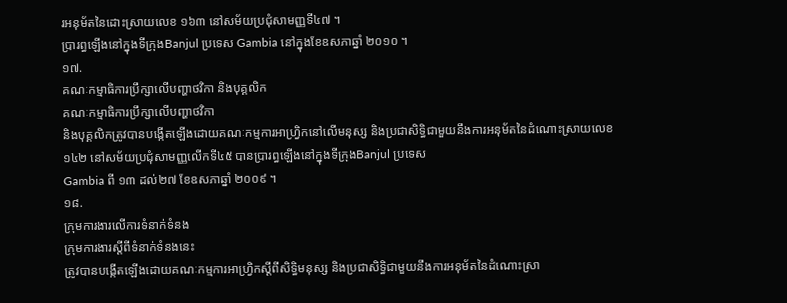រអនុម័តនៃដោះស្រាយលេខ ១៦៣ នៅសម័យប្រជុំសាមញ្ញទី៤៧ ។
ប្រារព្ធឡើងនៅក្នុងទីក្រុងBanjul ប្រទេស Gambia នៅក្នុងខែឧសភាឆ្នាំ ២០១០ ។
១៧.
គណៈកម្មាធិការប្រឹក្សាលើបញ្ហាថវិកា និងបុគ្គលិក
គណៈកម្មាធិការប្រឹក្សាលើបញ្ហាថវិកា
និងបុគ្គលិកត្រូវបានបង្កើតឡើងដោយគណៈកម្មការអាហ្រ្វិកនៅលើមនុស្ស និងប្រជាសិទ្ធិជាមួយនឹងការអនុម័តនៃដំណោះស្រាយលេខ
១៤២ នៅសម័យប្រជុំសាមញ្ញលើកទី៤៥ បានប្រារព្ធឡើងនៅក្នុងទីក្រុងBanjul ប្រទេស
Gambia ពី ១៣ ដល់២៧ ខែឧសភាឆ្នាំ ២០០៩ ។
១៨.
ក្រុមការងារលើការទំនាក់ទំនង
ក្រុមការងារស្តីពីទំនាក់ទំនងនេះ
ត្រូវបានបង្កើតឡើងដោយគណៈកម្មការអាហ្រ្វិកស្តីពីសិទ្ធិមនុស្ស និងប្រជាសិទ្ធិជាមួយនឹងការអនុម័តនៃដំណោះស្រា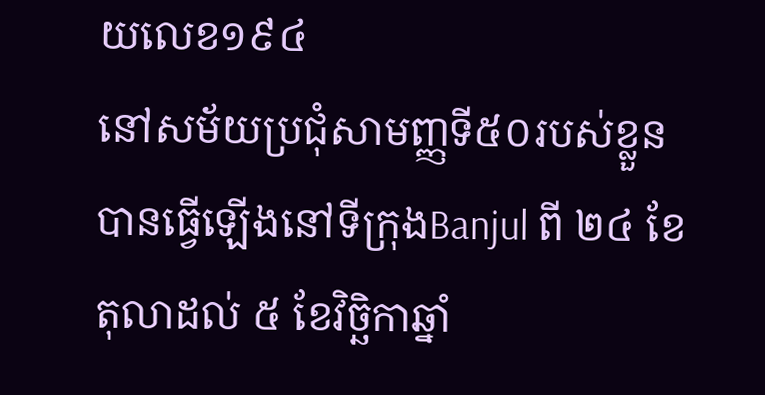យលេខ១៩៤
នៅសម័យប្រជុំសាមញ្ញទី៥០របស់ខ្លួនបានធ្វើឡើងនៅទីក្រុងBanjul ពី ២៤ ខែតុលាដល់ ៥ ខែវិច្ឆិកាឆ្នាំ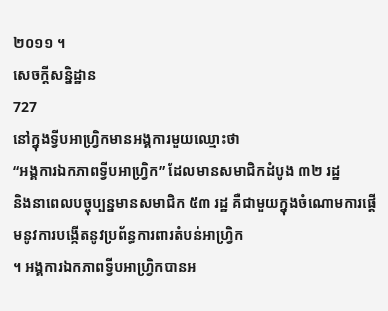២០១១ ។
សេចក្តីសន្និដ្ឋាន
727
នៅក្នុងទ្វីបអាហ្រ្វិកមានអង្គការមួយឈ្មោះថា
“អង្គការឯកភាពទ្វីបអាហ្រ្វិក” ដែលមានសមាជិកដំបូង ៣២ រដ្ឋ
និងនាពេលបច្ចុប្បន្នមានសមាជិក ៥៣ រដ្ឋ គឺជាមួយក្នុងចំណោមការផ្តើមនូវការបង្កើតនូវប្រព័ន្ធការពារតំបន់អាហ្វ្រិក
។ អង្គការឯកភាពទ្វីបអាហ្រ្វិកបានអ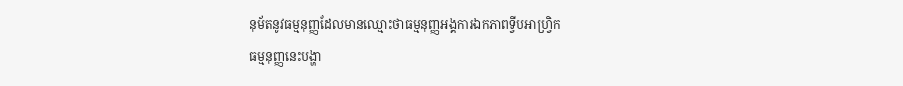នុម័តនូវធម្មនុញ្ញដែលមានឈ្មោះថាធម្មនុញ្ញអង្គការឯកភាពទ្វីបអាហ្រ្វិក
ធម្មនុញ្ញនេះបង្ហា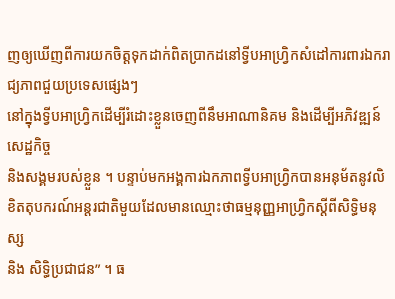ញឲ្យឃើញពីការយកចិត្តទុកដាក់ពិតប្រាកដនៅទ្វីបអាហ្រ្វិកសំដៅការពារឯករាជ្យភាពជួយប្រទេសផ្សេងៗ
នៅក្នុងទ្វីបអាហ្រ្វិកដើម្បីរំដោះខ្លួនចេញពីនឹមអាណានិគម និងដើម្បីអភិវឌ្ឍន៍សេដ្ឋកិច្ច
និងសង្គមរបស់ខ្លួន ។ បន្ទាប់មកអង្គការឯកភាពទ្វីបអាហ្រ្វិកបានអនុម័តនូវលិខិតតុបករណ៍អន្តរជាតិមួយដែលមានឈ្មោះថាធម្មនុញ្ញអាហ្រ្វិកស្តីពីសិទ្ធិមនុស្ស
និង សិទ្ធិប្រជាជន” ។ ធ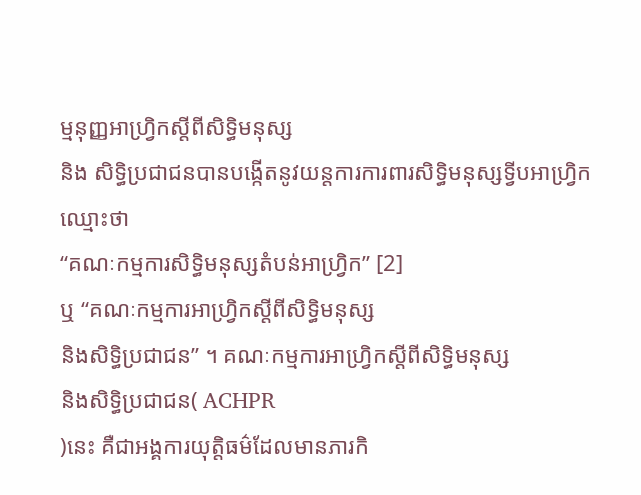ម្មនុញ្ញអាហ្រ្វិកស្តីពីសិទ្ធិមនុស្ស
និង សិទ្ធិប្រជាជនបានបង្កើតនូវយន្តការការពារសិទ្ធិមនុស្សទ្វីបអាហ្រ្វិកឈ្មោះថា
“គណៈកម្មការសិទ្ធិមនុស្សតំបន់អាហ្រ្វិក” [2]
ឬ “គណៈកម្មការអាហ្រ្វិកស្តីពីសិទ្ធិមនុស្ស
និងសិទ្ធិប្រជាជន” ។ គណៈកម្មការអាហ្រ្វិកស្តីពីសិទ្ធិមនុស្ស
និងសិទ្ធិប្រជាជន( ACHPR
)នេះ គឺជាអង្គការយុត្តិធម៌ដែលមានភារកិ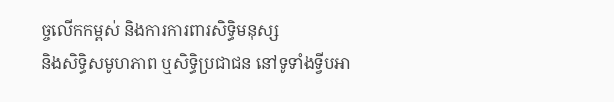ច្ចលើកកម្ពស់ និងការការពារសិទ្ធិមនុស្ស
និងសិទ្ធិសមូហភាព ឬសិទ្ធិប្រជាជន នៅទូទាំងទ្វីបអា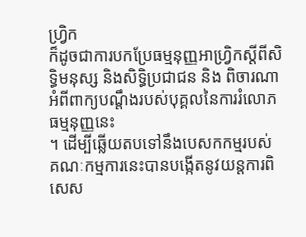ហ្រ្វិក
ក៏ដូចជាការបកប្រែធម្មនុញ្ញអាហ្រ្វិកស្តីពីសិទ្ធិមនុស្ស និងសិទ្ធិប្រជាជន និង ពិចារណាអំពីពាក្យបណ្តឹងរបស់បុគ្គលនៃការរំលោភធម្មនុញ្ញនេះ
។ ដើម្បីឆ្លើយតបទៅនឹងបេសកកម្មរបស់
គណៈកម្មការនេះបានបង្កើតនូវយន្តការពិសេស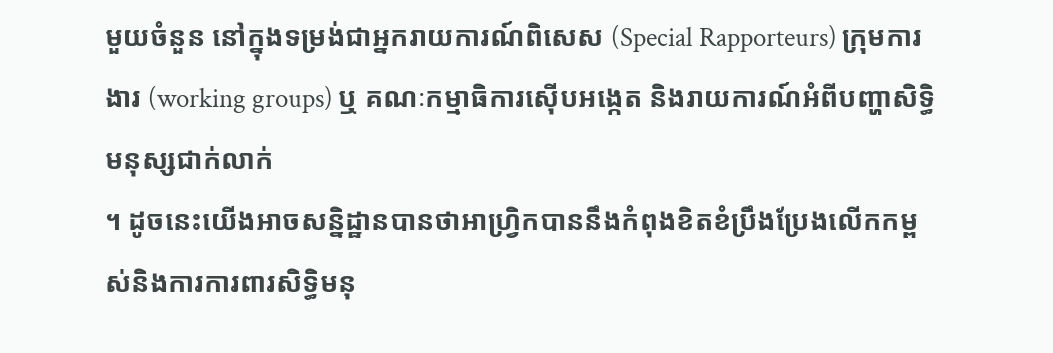មួយចំនួន នៅក្នុងទម្រង់ជាអ្នករាយការណ៍ពិសេស (Special Rapporteurs) ក្រុមការងារ (working groups) ឬ គណៈកម្មាធិការស៊ើបអង្កេត និងរាយការណ៍អំពីបញ្ហាសិទ្ធិមនុស្សជាក់លាក់
។ ដូចនេះយើងអាចសន្និដ្ឋានបានថាអាហ្រ្វិកបាននឹងកំពុងខិតខំប្រឹងប្រែងលើកកម្ពស់និងការការពារសិទ្ធិមនុ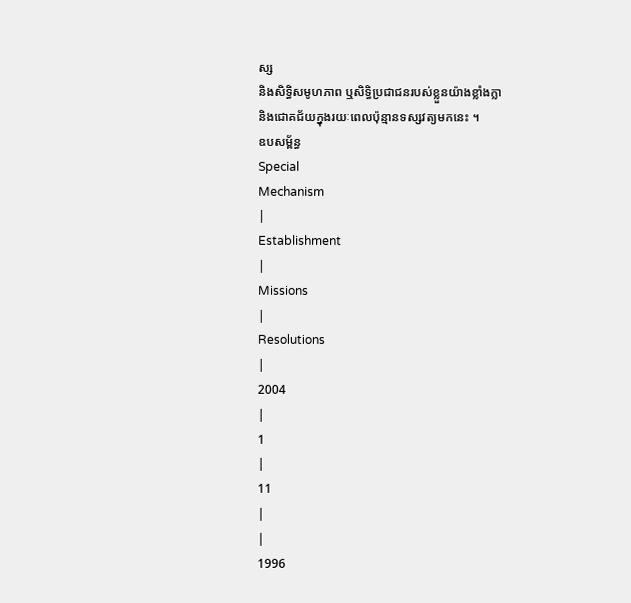ស្ស
និងសិទ្ធិសមូហភាព ឬសិទ្ធិប្រជាជនរបស់ខ្លួនយ៉ាងខ្លាំងក្លា
និងជោគជ័យក្នុងរយៈពេលប៉ុន្មានទស្សវត្យមកនេះ ។
ឧបសម្ព័ន្ធ
Special
Mechanism
|
Establishment
|
Missions
|
Resolutions
|
2004
|
1
|
11
|
|
1996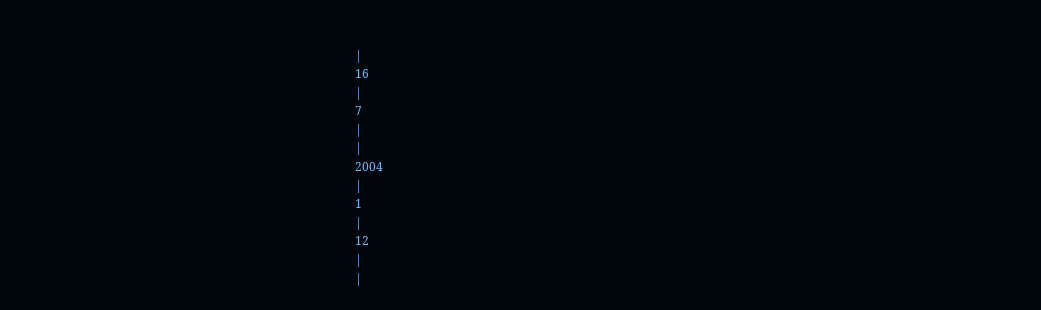|
16
|
7
|
|
2004
|
1
|
12
|
|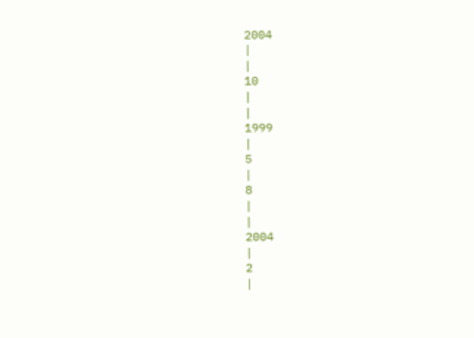2004
|
|
10
|
|
1999
|
5
|
8
|
|
2004
|
2
|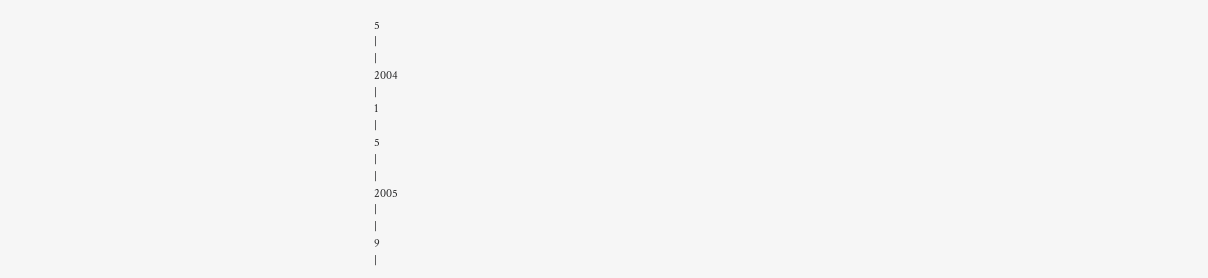5
|
|
2004
|
1
|
5
|
|
2005
|
|
9
|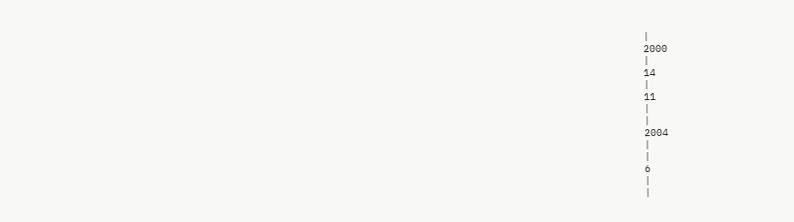|
2000
|
14
|
11
|
|
2004
|
|
6
|
|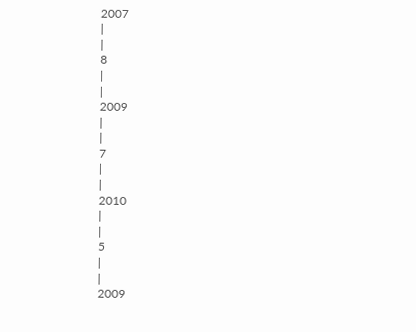2007
|
|
8
|
|
2009
|
|
7
|
|
2010
|
|
5
|
|
2009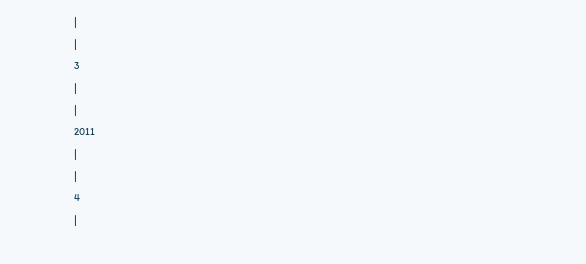|
|
3
|
|
2011
|
|
4
|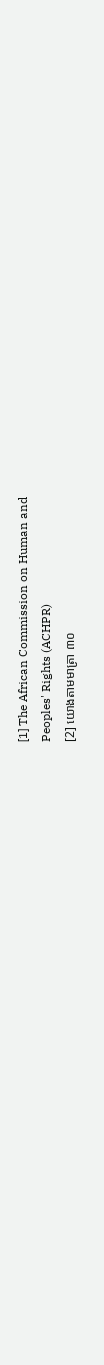[1] The African Commission on Human and
Peoples' Rights (ACHPR)
[2] យោងតាមមាត្រា ៣០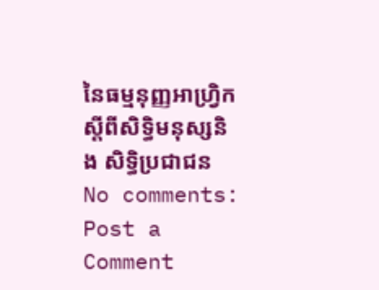នៃធម្មនុញ្ញអាហ្រ្វិកស្តីពីសិទ្ធិមនុស្សនិង សិទ្ធិប្រជាជន
No comments:
Post a Comment